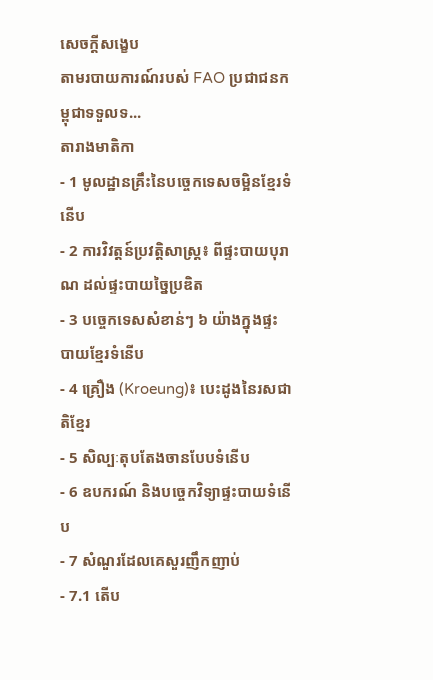សេចក្តីសង្ខេប
តាមរបាយការណ៍របស់ FAO ប្រជាជនកម្ពុជាទទួលទ...
តារាងមាតិកា
- 1 មូលដ្ឋានគ្រឹះនៃបច្ចេកទេសចម្អិនខ្មែរទំនើប
- 2 ការវិវត្តន៍ប្រវត្តិសាស្ត្រ៖ ពីផ្ទះបាយបុរាណ ដល់ផ្ទះបាយច្នៃប្រឌិត
- 3 បច្ចេកទេសសំខាន់ៗ ៦ យ៉ាងក្នុងផ្ទះបាយខ្មែរទំនើប
- 4 គ្រឿង (Kroeung)៖ បេះដូងនៃរសជាតិខ្មែរ
- 5 សិល្បៈតុបតែងចានបែបទំនើប
- 6 ឧបករណ៍ និងបច្ចេកវិទ្យាផ្ទះបាយទំនើប
- 7 សំណួរដែលគេសួរញឹកញាប់
- 7.1 តើប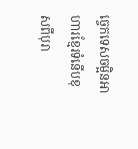ច្ចេកទេសចម្អិនអាហារខ្មែរទំនើបខុសពីបុរា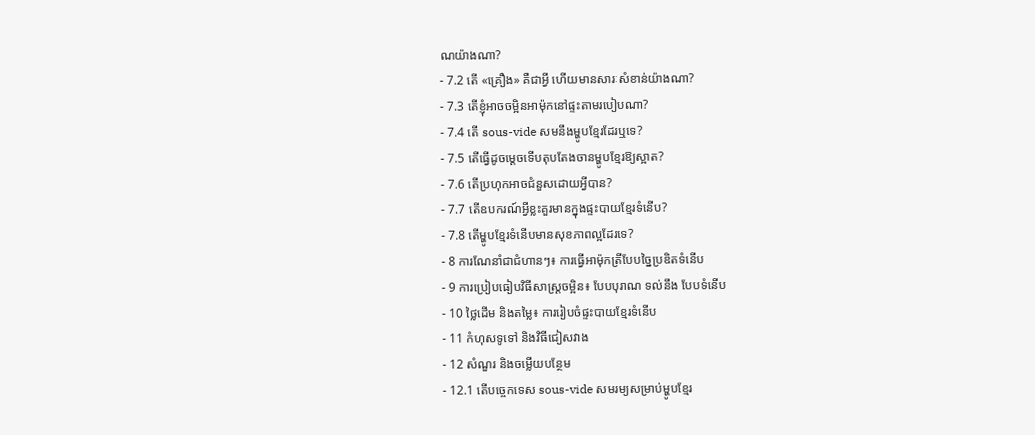ណយ៉ាងណា?
- 7.2 តើ «គ្រឿង» គឺជាអ្វី ហើយមានសារៈសំខាន់យ៉ាងណា?
- 7.3 តើខ្ញុំអាចចម្អិនអាម៉ុកនៅផ្ទះតាមរបៀបណា?
- 7.4 តើ sous-vide សមនឹងម្ហូបខ្មែរដែរឬទេ?
- 7.5 តើធ្វើដូចម្ដេចទើបតុបតែងចានម្ហូបខ្មែរឱ្យស្អាត?
- 7.6 តើប្រហុកអាចជំនួសដោយអ្វីបាន?
- 7.7 តើឧបករណ៍អ្វីខ្លះគួរមានក្នុងផ្ទះបាយខ្មែរទំនើប?
- 7.8 តើម្ហូបខ្មែរទំនើបមានសុខភាពល្អដែរទេ?
- 8 ការណែនាំជាជំហានៗ៖ ការធ្វើអាម៉ុកត្រីបែបច្នៃប្រឌិតទំនើប
- 9 ការប្រៀបធៀបវិធីសាស្ត្រចម្អិន៖ បែបបុរាណ ទល់នឹង បែបទំនើប
- 10 ថ្លៃដើម និងតម្លៃ៖ ការរៀបចំផ្ទះបាយខ្មែរទំនើប
- 11 កំហុសទូទៅ និងវិធីជៀសវាង
- 12 សំណួរ និងចម្លើយបន្ថែម
- 12.1 តើបច្ចេកទេស sous-vide សមរម្យសម្រាប់ម្ហូបខ្មែរ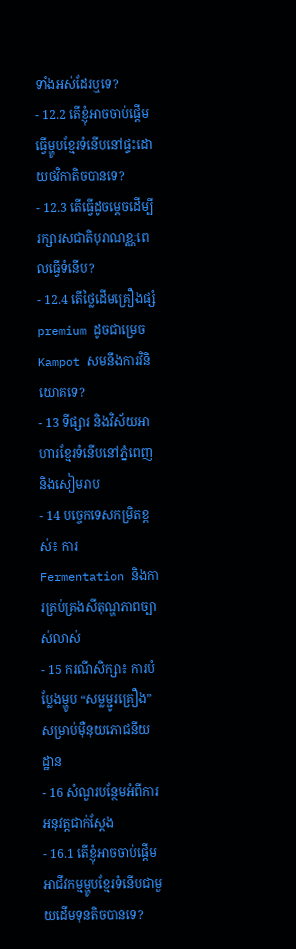ទាំងអស់ដែរឬទេ?
- 12.2 តើខ្ញុំអាចចាប់ផ្តើមធ្វើម្ហូបខ្មែរទំនើបនៅផ្ទះដោយថវិកាតិចបានទេ?
- 12.3 តើធ្វើដូចម្តេចដើម្បីរក្សារសជាតិបុរាណខ្ណៈពេលធ្វើទំនើប?
- 12.4 តើថ្លៃដើមគ្រឿងផ្សំ premium ដូចជាម្រេច Kampot សមនឹងការវិនិយោគទេ?
- 13 ទីផ្សារ និងវិស័យអាហារខ្មែរទំនើបនៅភ្នំពេញ និងសៀមរាប
- 14 បច្ចេកទេសកម្រិតខ្ពស់៖ ការ Fermentation និងការគ្រប់គ្រងសីតុណ្ហភាពច្បាស់លាស់
- 15 ករណីសិក្សា៖ ការបំប្លែងម្ហូប “សម្លម្ជូរគ្រឿង” សម្រាប់ម៉ឺនុយភោជនីយដ្ឋាន
- 16 សំណួរបន្ថែមអំពីការអនុវត្តជាក់ស្តែង
- 16.1 តើខ្ញុំអាចចាប់ផ្តើមអាជីវកម្មម្ហូបខ្មែរទំនើបជាមួយដើមទុនតិចបានទេ?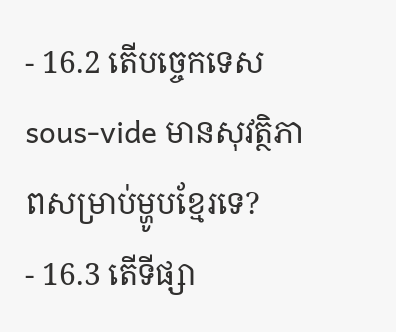- 16.2 តើបច្ចេកទេស sous-vide មានសុវត្ថិភាពសម្រាប់ម្ហូបខ្មែរទេ?
- 16.3 តើទីផ្សា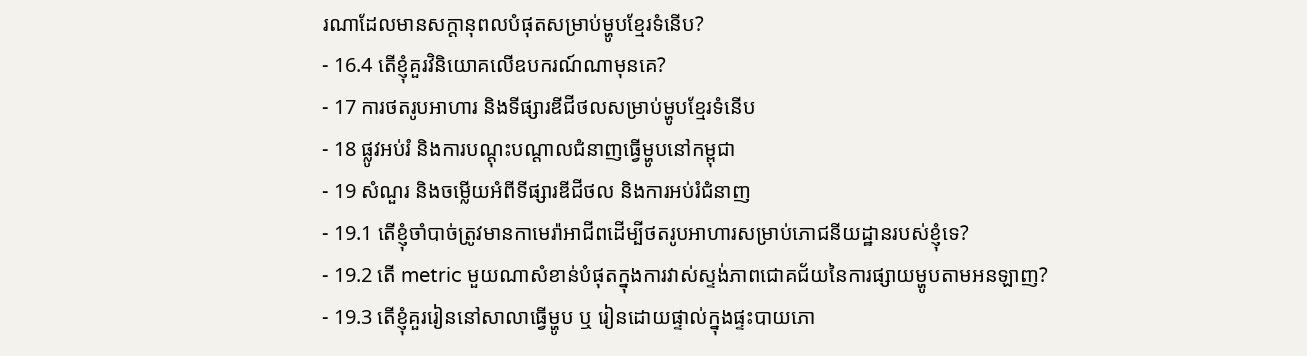រណាដែលមានសក្តានុពលបំផុតសម្រាប់ម្ហូបខ្មែរទំនើប?
- 16.4 តើខ្ញុំគួរវិនិយោគលើឧបករណ៍ណាមុនគេ?
- 17 ការថតរូបអាហារ និងទីផ្សារឌីជីថលសម្រាប់ម្ហូបខ្មែរទំនើប
- 18 ផ្លូវអប់រំ និងការបណ្តុះបណ្តាលជំនាញធ្វើម្ហូបនៅកម្ពុជា
- 19 សំណួរ និងចម្លើយអំពីទីផ្សារឌីជីថល និងការអប់រំជំនាញ
- 19.1 តើខ្ញុំចាំបាច់ត្រូវមានកាមេរ៉ាអាជីពដើម្បីថតរូបអាហារសម្រាប់ភោជនីយដ្ឋានរបស់ខ្ញុំទេ?
- 19.2 តើ metric មួយណាសំខាន់បំផុតក្នុងការវាស់ស្ទង់ភាពជោគជ័យនៃការផ្សាយម្ហូបតាមអនឡាញ?
- 19.3 តើខ្ញុំគួររៀននៅសាលាធ្វើម្ហូប ឬ រៀនដោយផ្ទាល់ក្នុងផ្ទះបាយភោ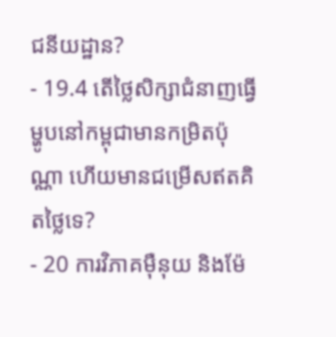ជនីយដ្ឋាន?
- 19.4 តើថ្លៃសិក្សាជំនាញធ្វើម្ហូបនៅកម្ពុជាមានកម្រិតប៉ុណ្ណា ហើយមានជម្រើសឥតគិតថ្លៃទេ?
- 20 ការវិភាគម៉ឺនុយ និងម៉ែ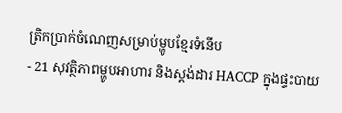ត្រិកប្រាក់ចំណេញសម្រាប់ម្ហូបខ្មែរទំនើប
- 21 សុវត្ថិភាពម្ហូបអាហារ និងស្តង់ដារ HACCP ក្នុងផ្ទះបាយ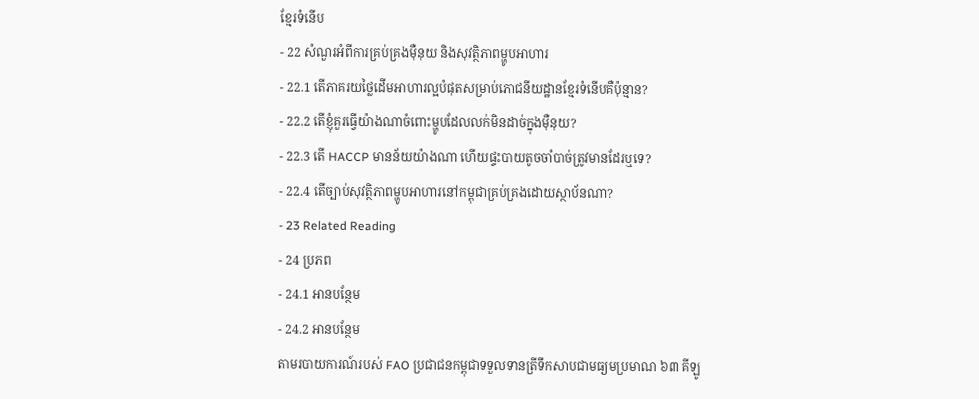ខ្មែរទំនើប
- 22 សំណួរអំពីការគ្រប់គ្រងម៉ឺនុយ និងសុវត្ថិភាពម្ហូបអាហារ
- 22.1 តើភាគរយថ្លៃដើមអាហារល្អបំផុតសម្រាប់ភោជនីយដ្ឋានខ្មែរទំនើបគឺប៉ុន្មាន?
- 22.2 តើខ្ញុំគួរធ្វើយ៉ាងណាចំពោះម្ហូបដែលលក់មិនដាច់ក្នុងម៉ឺនុយ?
- 22.3 តើ HACCP មានន័យយ៉ាងណា ហើយផ្ទះបាយតូចចាំបាច់ត្រូវមានដែរឬទេ?
- 22.4 តើច្បាប់សុវត្ថិភាពម្ហូបអាហារនៅកម្ពុជាគ្រប់គ្រងដោយស្ថាប័នណា?
- 23 Related Reading
- 24 ប្រភព
- 24.1 អានបន្ថែម
- 24.2 អានបន្ថែម
តាមរបាយការណ៍របស់ FAO ប្រជាជនកម្ពុជាទទួលទានត្រីទឹកសាបជាមធ្យមប្រមាណ ៦៣ គីឡូ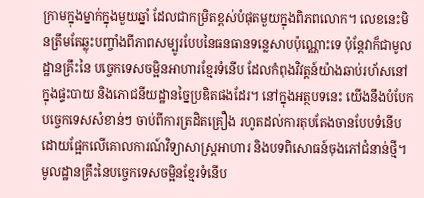ក្រាមក្នុងម្នាក់ក្នុងមួយឆ្នាំ ដែលជាកម្រិតខ្ពស់បំផុតមួយក្នុងពិភពលោក។ លេខនេះមិនត្រឹមតែឆ្លុះបញ្ចាំងពីភាពសម្បូរបែបនៃធនធានទន្លេសាបប៉ុណ្ណោះទេ ប៉ុន្តែវាក៏ជាមូលដ្ឋានគ្រឹះនៃ បច្ចេកទេសចម្អិនអាហារខ្មែរទំនើប ដែលកំពុងវិវត្តន៍យ៉ាងឆាប់រហ័សនៅក្នុងផ្ទះបាយ និងភោជនីយដ្ឋានច្នៃប្រឌិតផងដែរ។ នៅក្នុងអត្ថបទនេះ យើងនឹងបំបែកបច្ចេកទេសសំខាន់ៗ ចាប់ពីការត្រដិតគ្រឿង រហូតដល់ការតុបតែងចានបែបទំនើប ដោយផ្អែកលើគោលការណ៍វិទ្យាសាស្ត្រអាហារ និងបទពិសោធន៍ចុងភៅជំនាន់ថ្មី។
មូលដ្ឋានគ្រឹះនៃបច្ចេកទេសចម្អិនខ្មែរទំនើប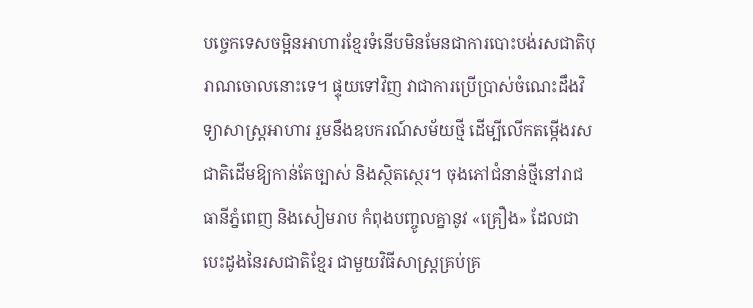បច្ចេកទេសចម្អិនអាហារខ្មែរទំនើបមិនមែនជាការបោះបង់រសជាតិបុរាណចោលនោះទេ។ ផ្ទុយទៅវិញ វាជាការប្រើប្រាស់ចំណេះដឹងវិទ្យាសាស្ត្រអាហារ រួមនឹងឧបករណ៍សម័យថ្មី ដើម្បីលើកតម្កើងរសជាតិដើមឱ្យកាន់តែច្បាស់ និងស្ថិតស្ថេរ។ ចុងភៅជំនាន់ថ្មីនៅរាជធានីភ្នំពេញ និងសៀមរាប កំពុងបញ្ចូលគ្នានូវ «គ្រឿង» ដែលជាបេះដូងនៃរសជាតិខ្មែរ ជាមួយវិធីសាស្ត្រគ្រប់គ្រ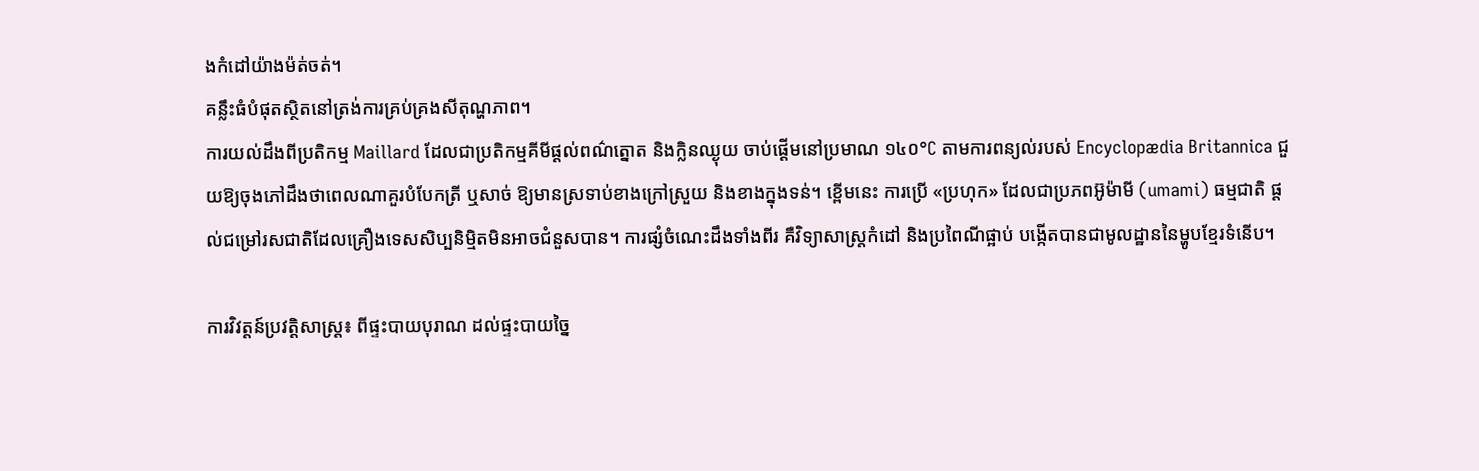ងកំដៅយ៉ាងម៉ត់ចត់។
គន្លឹះធំបំផុតស្ថិតនៅត្រង់ការគ្រប់គ្រងសីតុណ្ហភាព។
ការយល់ដឹងពីប្រតិកម្ម Maillard ដែលជាប្រតិកម្មគីមីផ្ដល់ពណ៌ត្នោត និងក្លិនឈ្ងុយ ចាប់ផ្ដើមនៅប្រមាណ ១៤០°C តាមការពន្យល់របស់ Encyclopædia Britannica ជួយឱ្យចុងភៅដឹងថាពេលណាគួរបំបែកត្រី ឬសាច់ ឱ្យមានស្រទាប់ខាងក្រៅស្រួយ និងខាងក្នុងទន់។ ខ្ពើមនេះ ការប្រើ «ប្រហុក» ដែលជាប្រភពអ៊ូម៉ាមី (umami) ធម្មជាតិ ផ្ដល់ជម្រៅរសជាតិដែលគ្រឿងទេសសិប្បនិម្មិតមិនអាចជំនួសបាន។ ការផ្សំចំណេះដឹងទាំងពីរ គឺវិទ្យាសាស្ត្រកំដៅ និងប្រពៃណីផ្អាប់ បង្កើតបានជាមូលដ្ឋាននៃម្ហូបខ្មែរទំនើប។

ការវិវត្តន៍ប្រវត្តិសាស្ត្រ៖ ពីផ្ទះបាយបុរាណ ដល់ផ្ទះបាយច្នៃ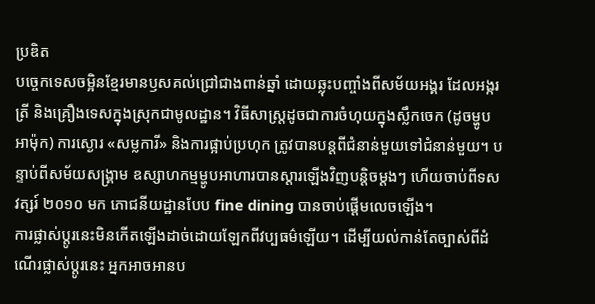ប្រឌិត
បច្ចេកទេសចម្អិនខ្មែរមានឫសគល់ជ្រៅជាងពាន់ឆ្នាំ ដោយឆ្លុះបញ្ចាំងពីសម័យអង្គរ ដែលអង្ករ ត្រី និងគ្រឿងទេសក្នុងស្រុកជាមូលដ្ឋាន។ វិធីសាស្ត្រដូចជាការចំហុយក្នុងស្លឹកចេក (ដូចម្ហូប អាម៉ុក) ការស្ងោរ «សម្លការី» និងការផ្អាប់ប្រហុក ត្រូវបានបន្តពីជំនាន់មួយទៅជំនាន់មួយ។ បន្ទាប់ពីសម័យសង្គ្រាម ឧស្សាហកម្មម្ហូបអាហារបានស្ដារឡើងវិញបន្តិចម្ដងៗ ហើយចាប់ពីទសវត្សរ៍ ២០១០ មក ភោជនីយដ្ឋានបែប fine dining បានចាប់ផ្ដើមលេចឡើង។
ការផ្លាស់ប្ដូរនេះមិនកើតឡើងដាច់ដោយឡែកពីវប្បធម៌ឡើយ។ ដើម្បីយល់កាន់តែច្បាស់ពីដំណើរផ្លាស់ប្ដូរនេះ អ្នកអាចអានប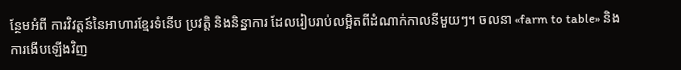ន្ថែមអំពី ការវិវត្តន៍នៃអាហារខ្មែរទំនើប ប្រវត្តិ និងនិន្នាការ ដែលរៀបរាប់លម្អិតពីដំណាក់កាលនីមួយៗ។ ចលនា «farm to table» និងការងើបឡើងវិញ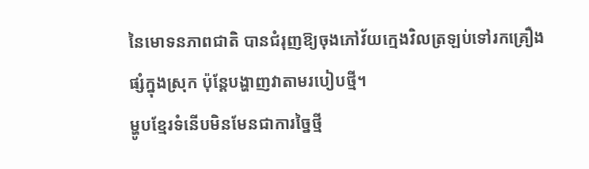នៃមោទនភាពជាតិ បានជំរុញឱ្យចុងភៅវ័យក្មេងវិលត្រឡប់ទៅរកគ្រឿងផ្សំក្នុងស្រុក ប៉ុន្តែបង្ហាញវាតាមរបៀបថ្មី។
ម្ហូបខ្មែរទំនើបមិនមែនជាការច្នៃថ្មី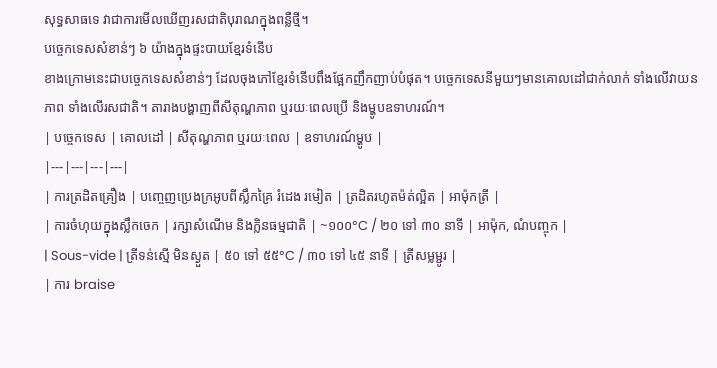សុទ្ធសាធទេ វាជាការមើលឃើញរសជាតិបុរាណក្នុងពន្លឺថ្មី។
បច្ចេកទេសសំខាន់ៗ ៦ យ៉ាងក្នុងផ្ទះបាយខ្មែរទំនើប
ខាងក្រោមនេះជាបច្ចេកទេសសំខាន់ៗ ដែលចុងភៅខ្មែរទំនើបពឹងផ្អែកញឹកញាប់បំផុត។ បច្ចេកទេសនីមួយៗមានគោលដៅជាក់លាក់ ទាំងលើវាយនភាព ទាំងលើរសជាតិ។ តារាងបង្ហាញពីសីតុណ្ហភាព ឬរយៈពេលប្រើ និងម្ហូបឧទាហរណ៍។
| បច្ចេកទេស | គោលដៅ | សីតុណ្ហភាព ឬរយៈពេល | ឧទាហរណ៍ម្ហូប |
|---|---|---|---|
| ការត្រដិតគ្រឿង | បញ្ចេញប្រេងក្រអូបពីស្លឹកគ្រៃ រំដេង រមៀត | ត្រដិតរហូតម៉ត់ល្អិត | អាម៉ុកត្រី |
| ការចំហុយក្នុងស្លឹកចេក | រក្សាសំណើម និងក្លិនធម្មជាតិ | ~១០០°C / ២០ ទៅ ៣០ នាទី | អាម៉ុក, ណំបញ្ចុក |
| Sous-vide | ត្រីទន់ស្មើ មិនស្ងួត | ៥០ ទៅ ៥៥°C / ៣០ ទៅ ៤៥ នាទី | ត្រីសម្លម្ជូរ |
| ការ braise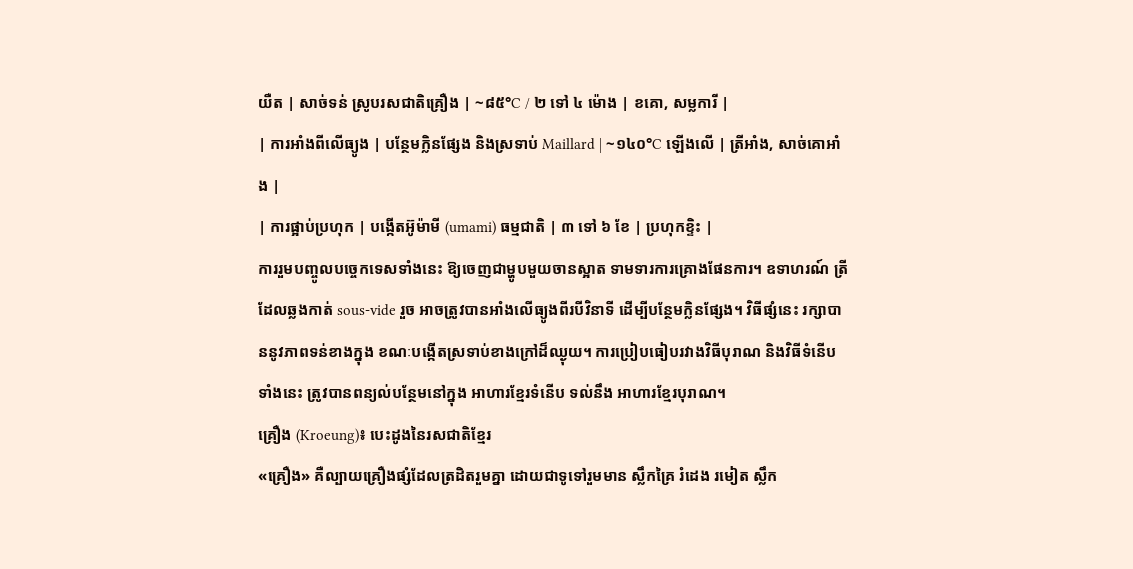យឺត | សាច់ទន់ ស្រូបរសជាតិគ្រឿង | ~៨៥°C / ២ ទៅ ៤ ម៉ោង | ខគោ, សម្លការី |
| ការអាំងពីលើធ្យូង | បន្ថែមក្លិនផ្សែង និងស្រទាប់ Maillard | ~១៤០°C ឡើងលើ | ត្រីអាំង, សាច់គោអាំង |
| ការផ្អាប់ប្រហុក | បង្កើតអ៊ូម៉ាមី (umami) ធម្មជាតិ | ៣ ទៅ ៦ ខែ | ប្រហុកខ្ទិះ |
ការរួមបញ្ចូលបច្ចេកទេសទាំងនេះ ឱ្យចេញជាម្ហូបមួយចានស្អាត ទាមទារការគ្រោងផែនការ។ ឧទាហរណ៍ ត្រីដែលឆ្លងកាត់ sous-vide រួច អាចត្រូវបានអាំងលើធ្យូងពីរបីវិនាទី ដើម្បីបន្ថែមក្លិនផ្សែង។ វិធីផ្សំនេះ រក្សាបាននូវភាពទន់ខាងក្នុង ខណៈបង្កើតស្រទាប់ខាងក្រៅដ៏ឈ្ងុយ។ ការប្រៀបធៀបរវាងវិធីបុរាណ និងវិធីទំនើបទាំងនេះ ត្រូវបានពន្យល់បន្ថែមនៅក្នុង អាហារខ្មែរទំនើប ទល់នឹង អាហារខ្មែរបុរាណ។
គ្រឿង (Kroeung)៖ បេះដូងនៃរសជាតិខ្មែរ
«គ្រឿង» គឺល្បាយគ្រឿងផ្សំដែលត្រដិតរួមគ្នា ដោយជាទូទៅរួមមាន ស្លឹកគ្រៃ រំដេង រមៀត ស្លឹក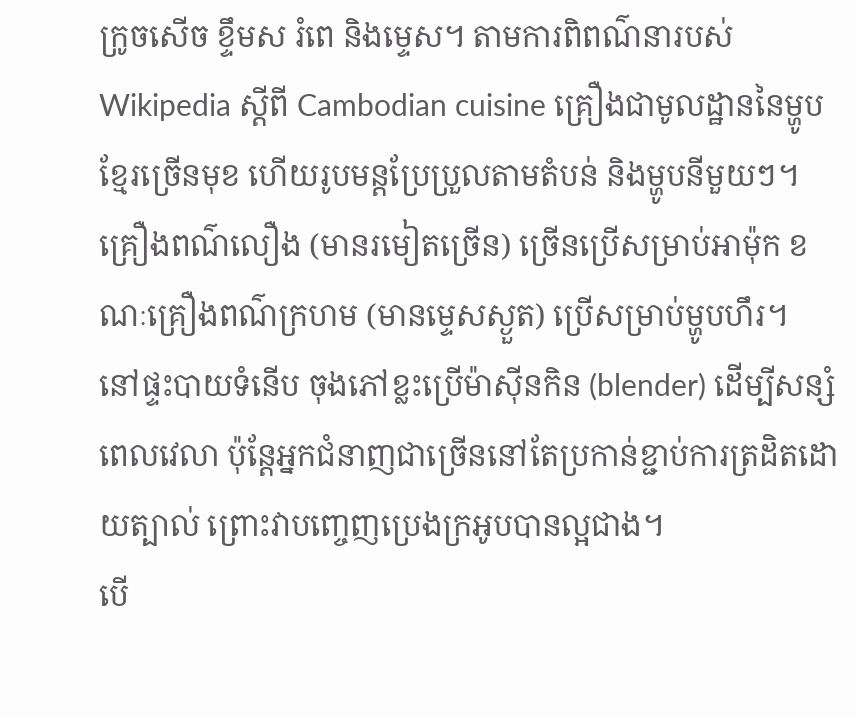ក្រូចសើច ខ្ទឹមស រំពេ និងម្ទេស។ តាមការពិពណ៌នារបស់ Wikipedia ស្ដីពី Cambodian cuisine គ្រឿងជាមូលដ្ឋាននៃម្ហូបខ្មែរច្រើនមុខ ហើយរូបមន្តប្រែប្រួលតាមតំបន់ និងម្ហូបនីមួយៗ។ គ្រឿងពណ៌លឿង (មានរមៀតច្រើន) ច្រើនប្រើសម្រាប់អាម៉ុក ខណៈគ្រឿងពណ៌ក្រហម (មានម្ទេសស្ងួត) ប្រើសម្រាប់ម្ហូបហឹរ។
នៅផ្ទះបាយទំនើប ចុងភៅខ្លះប្រើម៉ាស៊ីនកិន (blender) ដើម្បីសន្សំពេលវេលា ប៉ុន្តែអ្នកជំនាញជាច្រើននៅតែប្រកាន់ខ្ជាប់ការត្រដិតដោយត្បាល់ ព្រោះវាបញ្ចេញប្រេងក្រអូបបានល្អជាង។
បើ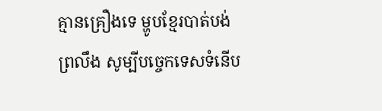គ្មានគ្រឿងទេ ម្ហូបខ្មែរបាត់បង់ព្រលឹង សូម្បីបច្ចេកទេសទំនើប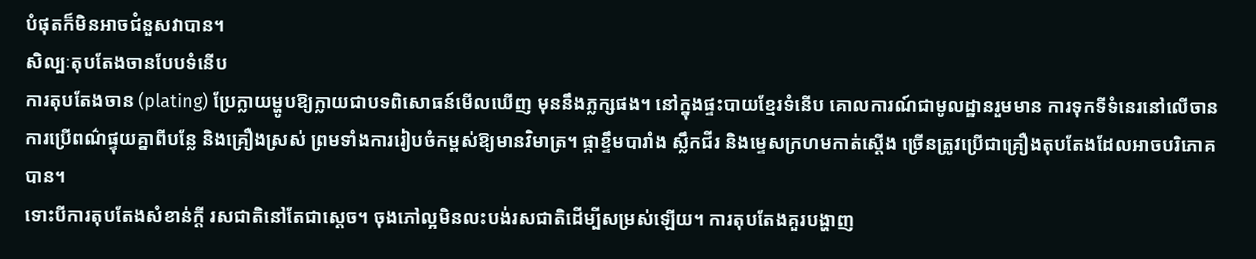បំផុតក៏មិនអាចជំនួសវាបាន។
សិល្បៈតុបតែងចានបែបទំនើប
ការតុបតែងចាន (plating) ប្រែក្លាយម្ហូបឱ្យក្លាយជាបទពិសោធន៍មើលឃើញ មុននឹងភ្លក្សផង។ នៅក្នុងផ្ទះបាយខ្មែរទំនើប គោលការណ៍ជាមូលដ្ឋានរួមមាន ការទុកទីទំនេរនៅលើចាន ការប្រើពណ៌ផ្ទុយគ្នាពីបន្លែ និងគ្រឿងស្រស់ ព្រមទាំងការរៀបចំកម្ពស់ឱ្យមានវិមាត្រ។ ផ្កាខ្ទឹមបារាំង ស្លឹកជីរ និងម្ទេសក្រហមកាត់ស្ដើង ច្រើនត្រូវប្រើជាគ្រឿងតុបតែងដែលអាចបរិភោគបាន។
ទោះបីការតុបតែងសំខាន់ក្ដី រសជាតិនៅតែជាស្ដេច។ ចុងភៅល្អមិនលះបង់រសជាតិដើម្បីសម្រស់ឡើយ។ ការតុបតែងគួរបង្ហាញ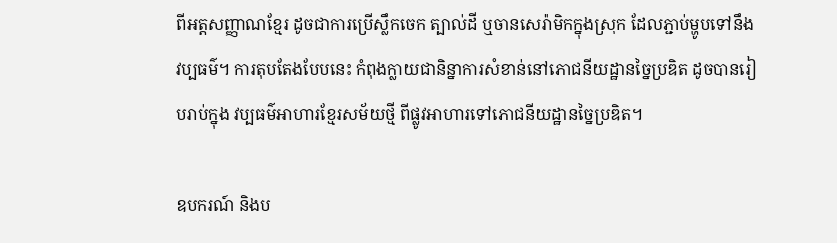ពីអត្តសញ្ញាណខ្មែរ ដូចជាការប្រើស្លឹកចេក ត្បាល់ដី ឬចានសេរ៉ាមិកក្នុងស្រុក ដែលភ្ជាប់ម្ហូបទៅនឹងវប្បធម៌។ ការតុបតែងបែបនេះ កំពុងក្លាយជានិន្នាការសំខាន់នៅភោជនីយដ្ឋានច្នៃប្រឌិត ដូចបានរៀបរាប់ក្នុង វប្បធម៌អាហារខ្មែរសម័យថ្មី ពីផ្លូវអាហារទៅភោជនីយដ្ឋានច្នៃប្រឌិត។

ឧបករណ៍ និងប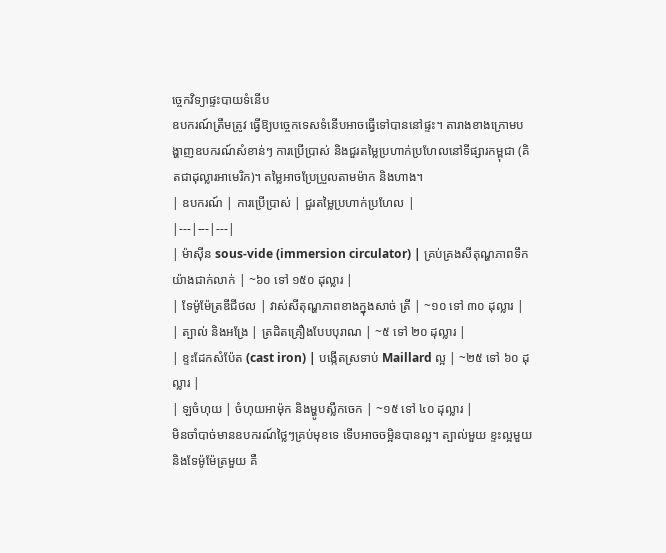ច្ចេកវិទ្យាផ្ទះបាយទំនើប
ឧបករណ៍ត្រឹមត្រូវ ធ្វើឱ្យបច្ចេកទេសទំនើបអាចធ្វើទៅបាននៅផ្ទះ។ តារាងខាងក្រោមបង្ហាញឧបករណ៍សំខាន់ៗ ការប្រើប្រាស់ និងជួរតម្លៃប្រហាក់ប្រហែលនៅទីផ្សារកម្ពុជា (គិតជាដុល្លារអាមេរិក)។ តម្លៃអាចប្រែប្រួលតាមម៉ាក និងហាង។
| ឧបករណ៍ | ការប្រើប្រាស់ | ជួរតម្លៃប្រហាក់ប្រហែល |
|---|---|---|
| ម៉ាស៊ីន sous-vide (immersion circulator) | គ្រប់គ្រងសីតុណ្ហភាពទឹកយ៉ាងជាក់លាក់ | ~៦០ ទៅ ១៥០ ដុល្លារ |
| ទែម៉ូម៉ែត្រឌីជីថល | វាស់សីតុណ្ហភាពខាងក្នុងសាច់ ត្រី | ~១០ ទៅ ៣០ ដុល្លារ |
| ត្បាល់ និងអង្រែ | ត្រដិតគ្រឿងបែបបុរាណ | ~៥ ទៅ ២០ ដុល្លារ |
| ខ្ទះដែកសំប៉ែត (cast iron) | បង្កើតស្រទាប់ Maillard ល្អ | ~២៥ ទៅ ៦០ ដុល្លារ |
| ឡចំហុយ | ចំហុយអាម៉ុក និងម្ហូបស្លឹកចេក | ~១៥ ទៅ ៤០ ដុល្លារ |
មិនចាំបាច់មានឧបករណ៍ថ្លៃៗគ្រប់មុខទេ ទើបអាចចម្អិនបានល្អ។ ត្បាល់មួយ ខ្ទះល្អមួយ និងទែម៉ូម៉ែត្រមួយ គឺ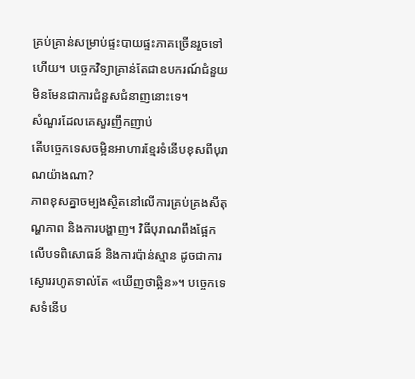គ្រប់គ្រាន់សម្រាប់ផ្ទះបាយផ្ទះភាគច្រើនរួចទៅហើយ។ បច្ចេកវិទ្យាគ្រាន់តែជាឧបករណ៍ជំនួយ មិនមែនជាការជំនួសជំនាញនោះទេ។
សំណួរដែលគេសួរញឹកញាប់
តើបច្ចេកទេសចម្អិនអាហារខ្មែរទំនើបខុសពីបុរាណយ៉ាងណា?
ភាពខុសគ្នាចម្បងស្ថិតនៅលើការគ្រប់គ្រងសីតុណ្ហភាព និងការបង្ហាញ។ វិធីបុរាណពឹងផ្អែកលើបទពិសោធន៍ និងការប៉ាន់ស្មាន ដូចជាការស្ងោររហូតទាល់តែ «ឃើញថាឆ្អិន»។ បច្ចេកទេសទំនើប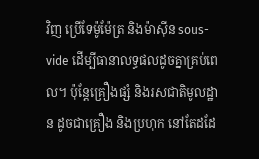វិញ ប្រើទែម៉ូម៉ែត្រ និងម៉ាស៊ីន sous-vide ដើម្បីធានាលទ្ធផលដូចគ្នាគ្រប់ពេល។ ប៉ុន្តែគ្រឿងផ្សំ និងរសជាតិមូលដ្ឋាន ដូចជាគ្រឿង និងប្រហុក នៅតែដដែ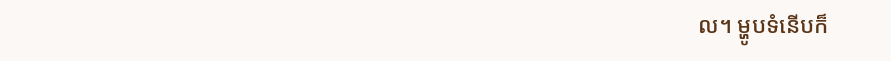ល។ ម្ហូបទំនើបក៏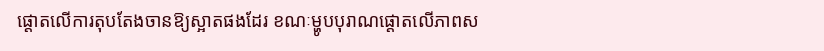ផ្ដោតលើការតុបតែងចានឱ្យស្អាតផងដែរ ខណៈម្ហូបបុរាណផ្ដោតលើភាពស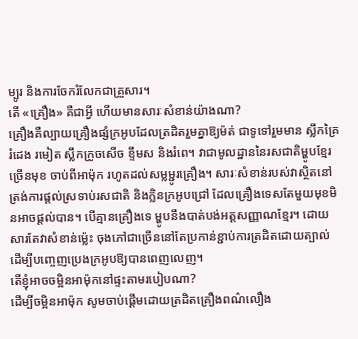ម្បូរ និងការចែករំលែកជាគ្រួសារ។
តើ «គ្រឿង» គឺជាអ្វី ហើយមានសារៈសំខាន់យ៉ាងណា?
គ្រឿងគឺល្បាយគ្រឿងផ្សំក្រអូបដែលត្រដិតរួមគ្នាឱ្យម៉ត់ ជាទូទៅរួមមាន ស្លឹកគ្រៃ រំដេង រមៀត ស្លឹកក្រូចសើច ខ្ទឹមស និងរំពេ។ វាជាមូលដ្ឋាននៃរសជាតិម្ហូបខ្មែរច្រើនមុខ ចាប់ពីអាម៉ុក រហូតដល់សម្លម្ជូរគ្រឿង។ សារៈសំខាន់របស់វាស្ថិតនៅត្រង់ការផ្ដល់ស្រទាប់រសជាតិ និងក្លិនក្រអូបជ្រៅ ដែលគ្រឿងទេសតែមួយមុខមិនអាចផ្ដល់បាន។ បើគ្មានគ្រឿងទេ ម្ហូបនឹងបាត់បង់អត្តសញ្ញាណខ្មែរ។ ដោយសារតែវាសំខាន់ម្ល៉េះ ចុងភៅជាច្រើននៅតែប្រកាន់ខ្ជាប់ការត្រដិតដោយត្បាល់ ដើម្បីបញ្ចេញប្រេងក្រអូបឱ្យបានពេញលេញ។
តើខ្ញុំអាចចម្អិនអាម៉ុកនៅផ្ទះតាមរបៀបណា?
ដើម្បីចម្អិនអាម៉ុក សូមចាប់ផ្ដើមដោយត្រដិតគ្រឿងពណ៌លឿង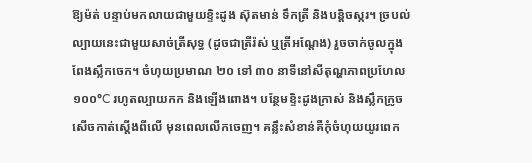ឱ្យម៉ត់ បន្ទាប់មកលាយជាមួយខ្ទិះដូង ស៊ុតមាន់ ទឹកត្រី និងបន្តិចស្ករ។ ច្របល់ល្បាយនេះជាមួយសាច់ត្រីសុទ្ធ (ដូចជាត្រីរ៉ស់ ឬត្រីអណ្ដែង) រួចចាក់ចូលក្នុងពែងស្លឹកចេក។ ចំហុយប្រមាណ ២០ ទៅ ៣០ នាទីនៅសីតុណ្ហភាពប្រហែល ១០០°C រហូតល្បាយកក និងឡើងពោង។ បន្ថែមខ្ទិះដូងក្រាស់ និងស្លឹកក្រូចសើចកាត់ស្ដើងពីលើ មុនពេលលើកចេញ។ គន្លឹះសំខាន់គឺកុំចំហុយយូរពេក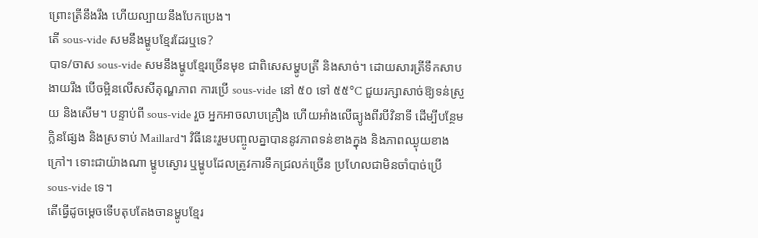ព្រោះត្រីនឹងរឹង ហើយល្បាយនឹងបែកប្រេង។
តើ sous-vide សមនឹងម្ហូបខ្មែរដែរឬទេ?
បាទ/ចាស sous-vide សមនឹងម្ហូបខ្មែរច្រើនមុខ ជាពិសេសម្ហូបត្រី និងសាច់។ ដោយសារត្រីទឹកសាបងាយរឹង បើចម្អិនលើសសីតុណ្ហភាព ការប្រើ sous-vide នៅ ៥០ ទៅ ៥៥°C ជួយរក្សាសាច់ឱ្យទន់ស្រួយ និងសើម។ បន្ទាប់ពី sous-vide រួច អ្នកអាចលាបគ្រឿង ហើយអាំងលើធ្យូងពីរបីវិនាទី ដើម្បីបន្ថែមក្លិនផ្សែង និងស្រទាប់ Maillard។ វិធីនេះរួមបញ្ចូលគ្នាបាននូវភាពទន់ខាងក្នុង និងភាពឈ្ងុយខាងក្រៅ។ ទោះជាយ៉ាងណា ម្ហូបស្ងោរ ឬម្ហូបដែលត្រូវការទឹកជ្រលក់ច្រើន ប្រហែលជាមិនចាំបាច់ប្រើ sous-vide ទេ។
តើធ្វើដូចម្ដេចទើបតុបតែងចានម្ហូបខ្មែរ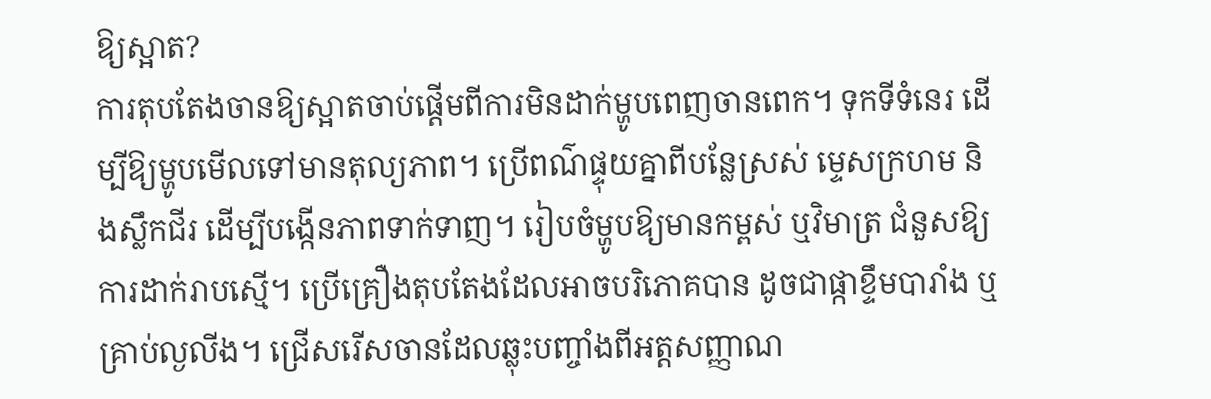ឱ្យស្អាត?
ការតុបតែងចានឱ្យស្អាតចាប់ផ្ដើមពីការមិនដាក់ម្ហូបពេញចានពេក។ ទុកទីទំនេរ ដើម្បីឱ្យម្ហូបមើលទៅមានតុល្យភាព។ ប្រើពណ៌ផ្ទុយគ្នាពីបន្លែស្រស់ ម្ទេសក្រហម និងស្លឹកជីរ ដើម្បីបង្កើនភាពទាក់ទាញ។ រៀបចំម្ហូបឱ្យមានកម្ពស់ ឬវិមាត្រ ជំនួសឱ្យការដាក់រាបស្មើ។ ប្រើគ្រឿងតុបតែងដែលអាចបរិភោគបាន ដូចជាផ្កាខ្ទឹមបារាំង ឬគ្រាប់ល្ងលីង។ ជ្រើសរើសចានដែលឆ្លុះបញ្ចាំងពីអត្តសញ្ញាណ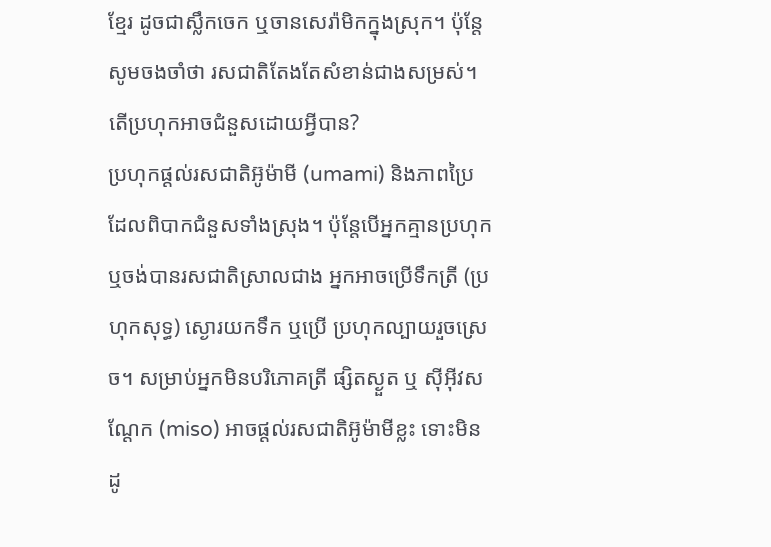ខ្មែរ ដូចជាស្លឹកចេក ឬចានសេរ៉ាមិកក្នុងស្រុក។ ប៉ុន្តែសូមចងចាំថា រសជាតិតែងតែសំខាន់ជាងសម្រស់។
តើប្រហុកអាចជំនួសដោយអ្វីបាន?
ប្រហុកផ្ដល់រសជាតិអ៊ូម៉ាមី (umami) និងភាពប្រៃ ដែលពិបាកជំនួសទាំងស្រុង។ ប៉ុន្តែបើអ្នកគ្មានប្រហុក ឬចង់បានរសជាតិស្រាលជាង អ្នកអាចប្រើទឹកត្រី (ប្រហុកសុទ្ធ) ស្ងោរយកទឹក ឬប្រើ ប្រហុកល្បាយរួចស្រេច។ សម្រាប់អ្នកមិនបរិភោគត្រី ផ្សិតស្ងួត ឬ ស៊ីអ៊ីវសណ្ដែក (miso) អាចផ្ដល់រសជាតិអ៊ូម៉ាមីខ្លះ ទោះមិនដូ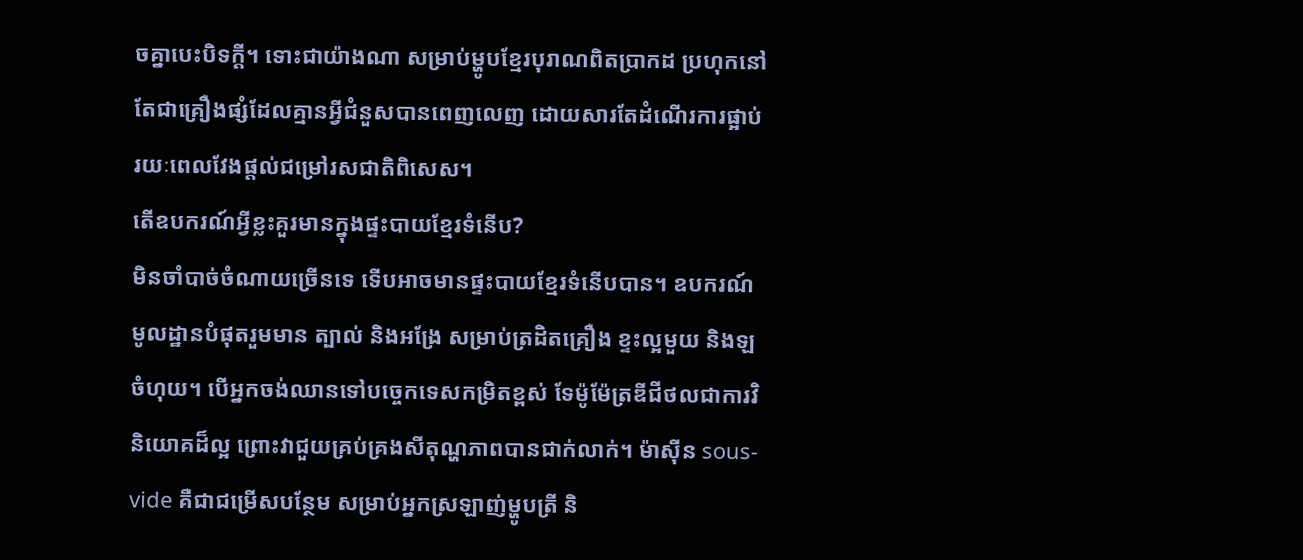ចគ្នាបេះបិទក្ដី។ ទោះជាយ៉ាងណា សម្រាប់ម្ហូបខ្មែរបុរាណពិតប្រាកដ ប្រហុកនៅតែជាគ្រឿងផ្សំដែលគ្មានអ្វីជំនួសបានពេញលេញ ដោយសារតែដំណើរការផ្អាប់រយៈពេលវែងផ្ដល់ជម្រៅរសជាតិពិសេស។
តើឧបករណ៍អ្វីខ្លះគួរមានក្នុងផ្ទះបាយខ្មែរទំនើប?
មិនចាំបាច់ចំណាយច្រើនទេ ទើបអាចមានផ្ទះបាយខ្មែរទំនើបបាន។ ឧបករណ៍មូលដ្ឋានបំផុតរួមមាន ត្បាល់ និងអង្រែ សម្រាប់ត្រដិតគ្រឿង ខ្ទះល្អមួយ និងឡចំហុយ។ បើអ្នកចង់ឈានទៅបច្ចេកទេសកម្រិតខ្ពស់ ទែម៉ូម៉ែត្រឌីជីថលជាការវិនិយោគដ៏ល្អ ព្រោះវាជួយគ្រប់គ្រងសីតុណ្ហភាពបានជាក់លាក់។ ម៉ាស៊ីន sous-vide គឺជាជម្រើសបន្ថែម សម្រាប់អ្នកស្រឡាញ់ម្ហូបត្រី និ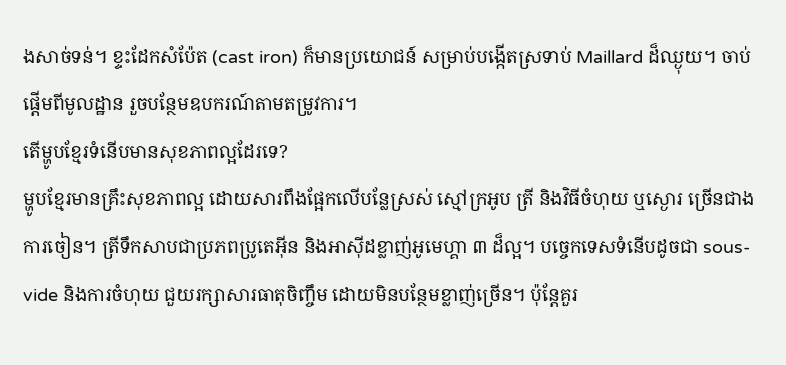ងសាច់ទន់។ ខ្ទះដែកសំប៉ែត (cast iron) ក៏មានប្រយោជន៍ សម្រាប់បង្កើតស្រទាប់ Maillard ដ៏ឈ្ងុយ។ ចាប់ផ្ដើមពីមូលដ្ឋាន រួចបន្ថែមឧបករណ៍តាមតម្រូវការ។
តើម្ហូបខ្មែរទំនើបមានសុខភាពល្អដែរទេ?
ម្ហូបខ្មែរមានគ្រឹះសុខភាពល្អ ដោយសារពឹងផ្អែកលើបន្លែស្រស់ ស្មៅក្រអូប ត្រី និងវិធីចំហុយ ឬស្ងោរ ច្រើនជាងការចៀន។ ត្រីទឹកសាបជាប្រភពប្រូតេអ៊ីន និងអាស៊ីដខ្លាញ់អូមេហ្គា ៣ ដ៏ល្អ។ បច្ចេកទេសទំនើបដូចជា sous-vide និងការចំហុយ ជួយរក្សាសារធាតុចិញ្ចឹម ដោយមិនបន្ថែមខ្លាញ់ច្រើន។ ប៉ុន្តែគួរ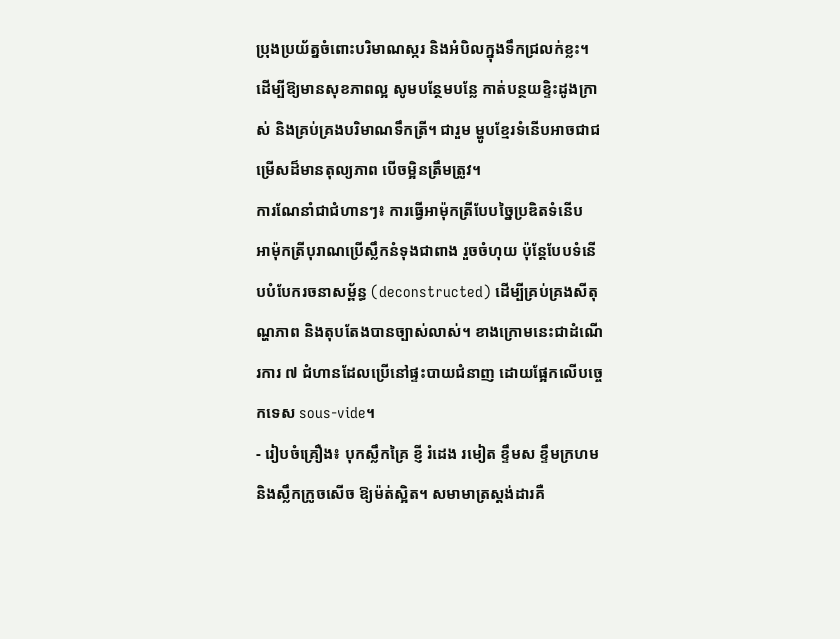ប្រុងប្រយ័ត្នចំពោះបរិមាណស្ករ និងអំបិលក្នុងទឹកជ្រលក់ខ្លះ។ ដើម្បីឱ្យមានសុខភាពល្អ សូមបន្ថែមបន្លែ កាត់បន្ថយខ្ទិះដូងក្រាស់ និងគ្រប់គ្រងបរិមាណទឹកត្រី។ ជារួម ម្ហូបខ្មែរទំនើបអាចជាជម្រើសដ៏មានតុល្យភាព បើចម្អិនត្រឹមត្រូវ។
ការណែនាំជាជំហានៗ៖ ការធ្វើអាម៉ុកត្រីបែបច្នៃប្រឌិតទំនើប
អាម៉ុកត្រីបុរាណប្រើស្លឹកនំទុងជាពាង រួចចំហុយ ប៉ុន្តែបែបទំនើបបំបែករចនាសម្ព័ន្ធ (deconstructed) ដើម្បីគ្រប់គ្រងសីតុណ្ហភាព និងតុបតែងបានច្បាស់លាស់។ ខាងក្រោមនេះជាដំណើរការ ៧ ជំហានដែលប្រើនៅផ្ទះបាយជំនាញ ដោយផ្អែកលើបច្ចេកទេស sous-vide។
- រៀបចំគ្រឿង៖ បុកស្លឹកគ្រៃ ខ្ញី រំដេង រមៀត ខ្ទឹមស ខ្ទឹមក្រហម និងស្លឹកក្រូចសើច ឱ្យម៉ត់ស្អិត។ សមាមាត្រស្តង់ដារគឺ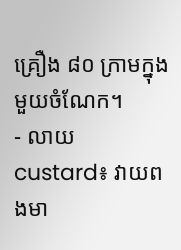គ្រឿង ៨០ ក្រាមក្នុងមួយចំណែក។
- លាយ custard៖ វាយពងមា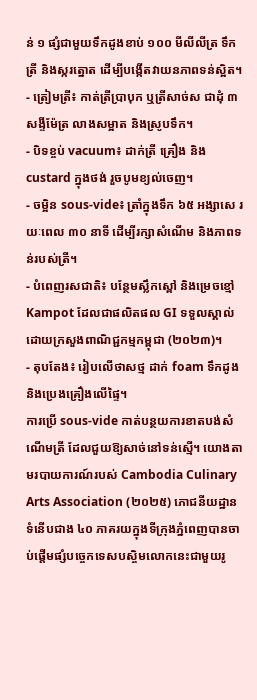ន់ ១ ផ្សំជាមួយទឹកដូងខាប់ ១០០ មីលីលីត្រ ទឹកត្រី និងស្ករត្នោត ដើម្បីបង្កើតវាយនភាពទន់ស្អិត។
- ត្រៀមត្រី៖ កាត់ត្រីប្រាបុក ឬត្រីសាច់ស ជាដុំ ៣ សង្ទីម៉ែត្រ លាងសម្អាត និងស្រូបទឹក។
- បិទខ្ចប់ vacuum៖ ដាក់ត្រី គ្រឿង និង custard ក្នុងថង់ រួចបូមខ្យល់ចេញ។
- ចម្អិន sous-vide៖ ត្រាំក្នុងទឹក ៦៥ អង្សាសេ រយៈពេល ៣០ នាទី ដើម្បីរក្សាសំណើម និងភាពទន់របស់ត្រី។
- បំពេញរសជាតិ៖ បន្ថែមស្លឹកស្ពៅ និងម្រេចខ្មៅ Kampot ដែលជាផលិតផល GI ទទួលស្គាល់ដោយក្រសួងពាណិជ្ជកម្មកម្ពុជា (២០២៣)។
- តុបតែង៖ រៀបលើថាសថ្ម ដាក់ foam ទឹកដូង និងប្រេងគ្រឿងលើផ្ទៃ។
ការប្រើ sous-vide កាត់បន្ថយការខាតបង់សំណើមត្រី ដែលជួយឱ្យសាច់នៅទន់ស្មើ។ យោងតាមរបាយការណ៍របស់ Cambodia Culinary Arts Association (២០២៥) ភោជនីយដ្ឋានទំនើបជាង ៤០ ភាគរយក្នុងទីក្រុងភ្នំពេញបានចាប់ផ្តើមផ្សំបច្ចេកទេសបស្ចិមលោកនេះជាមួយរូ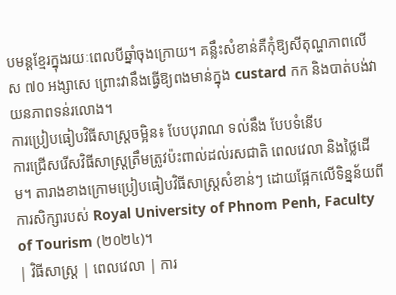បមន្តខ្មែរក្នុងរយៈពេលបីឆ្នាំចុងក្រោយ។ គន្លឹះសំខាន់គឺកុំឱ្យសីតុណ្ហភាពលើស ៧០ អង្សាសេ ព្រោះវានឹងធ្វើឱ្យពងមាន់ក្នុង custard កក និងបាត់បង់វាយនភាពទន់រលោង។
ការប្រៀបធៀបវិធីសាស្ត្រចម្អិន៖ បែបបុរាណ ទល់នឹង បែបទំនើប
ការជ្រើសរើសវិធីសាស្ត្រត្រឹមត្រូវប៉ះពាល់ដល់រសជាតិ ពេលវេលា និងថ្លៃដើម។ តារាងខាងក្រោមប្រៀបធៀបវិធីសាស្ត្រសំខាន់ៗ ដោយផ្អែកលើទិន្នន័យពីការសិក្សារបស់ Royal University of Phnom Penh, Faculty of Tourism (២០២៤)។
| វិធីសាស្ត្រ | ពេលវេលា | ការ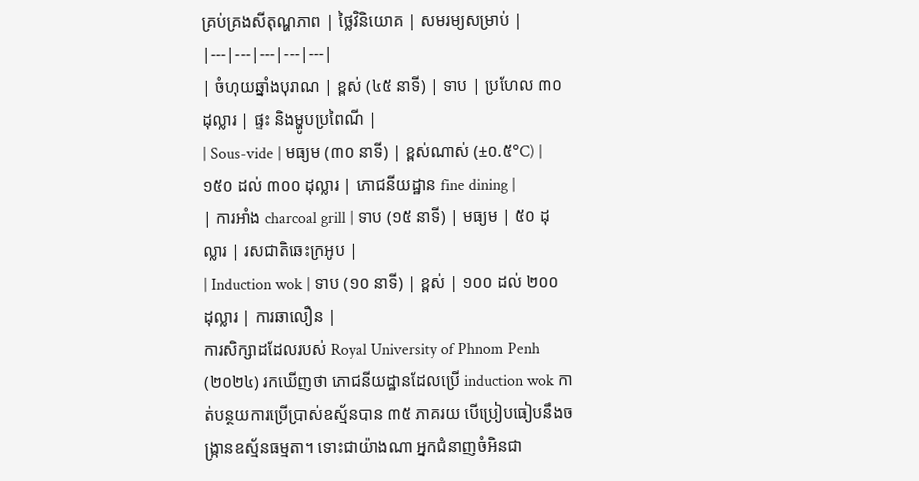គ្រប់គ្រងសីតុណ្ហភាព | ថ្លៃវិនិយោគ | សមរម្យសម្រាប់ |
|---|---|---|---|---|
| ចំហុយឆ្នាំងបុរាណ | ខ្ពស់ (៤៥ នាទី) | ទាប | ប្រហែល ៣០ ដុល្លារ | ផ្ទះ និងម្ហូបប្រពៃណី |
| Sous-vide | មធ្យម (៣០ នាទី) | ខ្ពស់ណាស់ (±០.៥°C) | ១៥០ ដល់ ៣០០ ដុល្លារ | ភោជនីយដ្ឋាន fine dining |
| ការអាំង charcoal grill | ទាប (១៥ នាទី) | មធ្យម | ៥០ ដុល្លារ | រសជាតិឆេះក្រអូប |
| Induction wok | ទាប (១០ នាទី) | ខ្ពស់ | ១០០ ដល់ ២០០ ដុល្លារ | ការឆាលឿន |
ការសិក្សាដដែលរបស់ Royal University of Phnom Penh (២០២៤) រកឃើញថា ភោជនីយដ្ឋានដែលប្រើ induction wok កាត់បន្ថយការប្រើប្រាស់ឧស្ម័នបាន ៣៥ ភាគរយ បើប្រៀបធៀបនឹងចង្ក្រានឧស្ម័នធម្មតា។ ទោះជាយ៉ាងណា អ្នកជំនាញចំអិនជា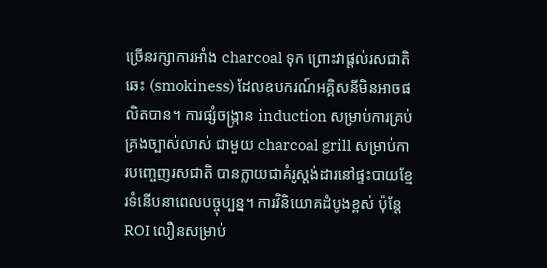ច្រើនរក្សាការអាំង charcoal ទុក ព្រោះវាផ្តល់រសជាតិឆេះ (smokiness) ដែលឧបករណ៍អគ្គិសនីមិនអាចផលិតបាន។ ការផ្សំចង្ក្រាន induction សម្រាប់ការគ្រប់គ្រងច្បាស់លាស់ ជាមួយ charcoal grill សម្រាប់ការបញ្ចេញរសជាតិ បានក្លាយជាគំរូស្តង់ដារនៅផ្ទះបាយខ្មែរទំនើបនាពេលបច្ចុប្បន្ន។ ការវិនិយោគដំបូងខ្ពស់ ប៉ុន្តែ ROI លឿនសម្រាប់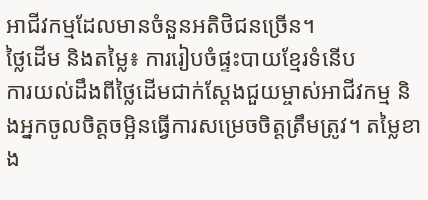អាជីវកម្មដែលមានចំនួនអតិថិជនច្រើន។
ថ្លៃដើម និងតម្លៃ៖ ការរៀបចំផ្ទះបាយខ្មែរទំនើប
ការយល់ដឹងពីថ្លៃដើមជាក់ស្តែងជួយម្ចាស់អាជីវកម្ម និងអ្នកចូលចិត្តចម្អិនធ្វើការសម្រេចចិត្តត្រឹមត្រូវ។ តម្លៃខាង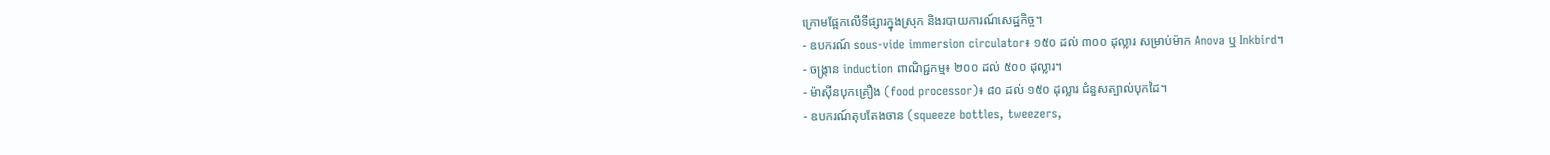ក្រោមផ្អែកលើទីផ្សារក្នុងស្រុក និងរបាយការណ៍សេដ្ឋកិច្ច។
- ឧបករណ៍ sous-vide immersion circulator៖ ១៥០ ដល់ ៣០០ ដុល្លារ សម្រាប់ម៉ាក Anova ឬ Inkbird។
- ចង្ក្រាន induction ពាណិជ្ជកម្ម៖ ២០០ ដល់ ៥០០ ដុល្លារ។
- ម៉ាស៊ីនបុកគ្រឿង (food processor)៖ ៨០ ដល់ ១៥០ ដុល្លារ ជំនួសត្បាល់បុកដៃ។
- ឧបករណ៍តុបតែងចាន (squeeze bottles, tweezers,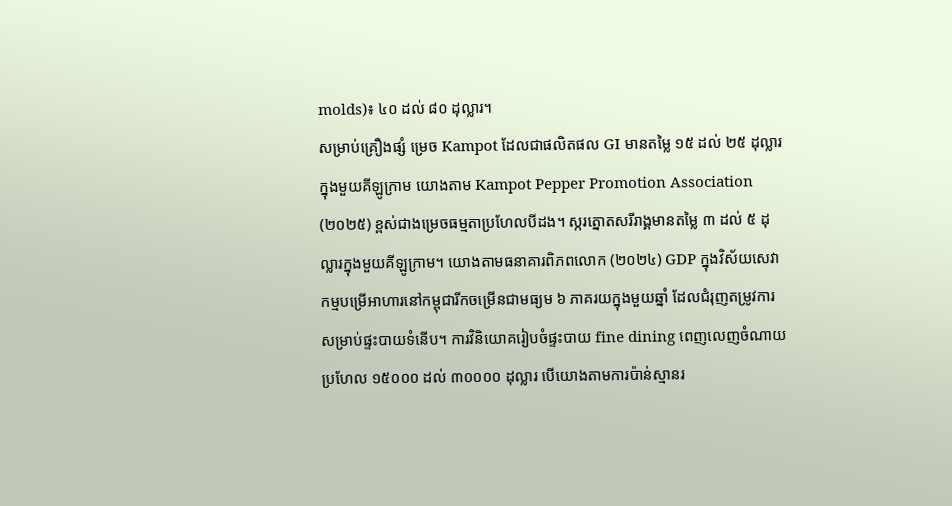molds)៖ ៤០ ដល់ ៨០ ដុល្លារ។
សម្រាប់គ្រឿងផ្សំ ម្រេច Kampot ដែលជាផលិតផល GI មានតម្លៃ ១៥ ដល់ ២៥ ដុល្លារក្នុងមួយគីឡូក្រាម យោងតាម Kampot Pepper Promotion Association (២០២៥) ខ្ពស់ជាងម្រេចធម្មតាប្រហែលបីដង។ ស្ករត្នោតសរីរាង្គមានតម្លៃ ៣ ដល់ ៥ ដុល្លារក្នុងមួយគីឡូក្រាម។ យោងតាមធនាគារពិភពលោក (២០២៤) GDP ក្នុងវិស័យសេវាកម្មបម្រើអាហារនៅកម្ពុជារីកចម្រើនជាមធ្យម ៦ ភាគរយក្នុងមួយឆ្នាំ ដែលជំរុញតម្រូវការសម្រាប់ផ្ទះបាយទំនើប។ ការវិនិយោគរៀបចំផ្ទះបាយ fine dining ពេញលេញចំណាយប្រហែល ១៥០០០ ដល់ ៣០០០០ ដុល្លារ បើយោងតាមការប៉ាន់ស្មានរ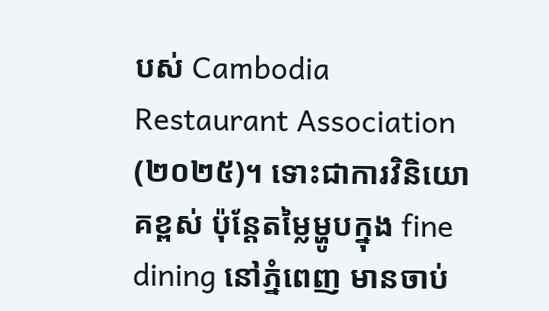បស់ Cambodia Restaurant Association (២០២៥)។ ទោះជាការវិនិយោគខ្ពស់ ប៉ុន្តែតម្លៃម្ហូបក្នុង fine dining នៅភ្នំពេញ មានចាប់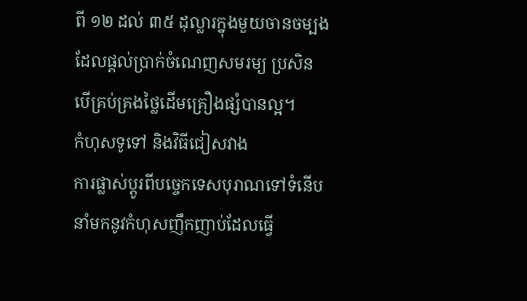ពី ១២ ដល់ ៣៥ ដុល្លារក្នុងមួយចានចម្បង ដែលផ្តល់ប្រាក់ចំណេញសមរម្យ ប្រសិនបើគ្រប់គ្រងថ្លៃដើមគ្រឿងផ្សំបានល្អ។
កំហុសទូទៅ និងវិធីជៀសវាង
ការផ្លាស់ប្តូរពីបច្ចេកទេសបុរាណទៅទំនើបនាំមកនូវកំហុសញឹកញាប់ដែលធ្វើ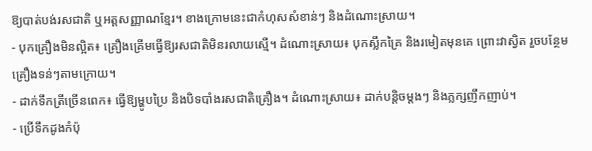ឱ្យបាត់បង់រសជាតិ ឬអត្តសញ្ញាណខ្មែរ។ ខាងក្រោមនេះជាកំហុសសំខាន់ៗ និងដំណោះស្រាយ។
- បុកគ្រឿងមិនល្អិត៖ គ្រឿងគ្រើមធ្វើឱ្យរសជាតិមិនរលាយស្មើ។ ដំណោះស្រាយ៖ បុកស្លឹកគ្រៃ និងរមៀតមុនគេ ព្រោះវាស្វិត រួចបន្ថែមគ្រឿងទន់ៗតាមក្រោយ។
- ដាក់ទឹកត្រីច្រើនពេក៖ ធ្វើឱ្យម្ហូបប្រៃ និងបិទបាំងរសជាតិគ្រឿង។ ដំណោះស្រាយ៖ ដាក់បន្តិចម្តងៗ និងភ្លក្សញឹកញាប់។
- ប្រើទឹកដូងកំប៉ុ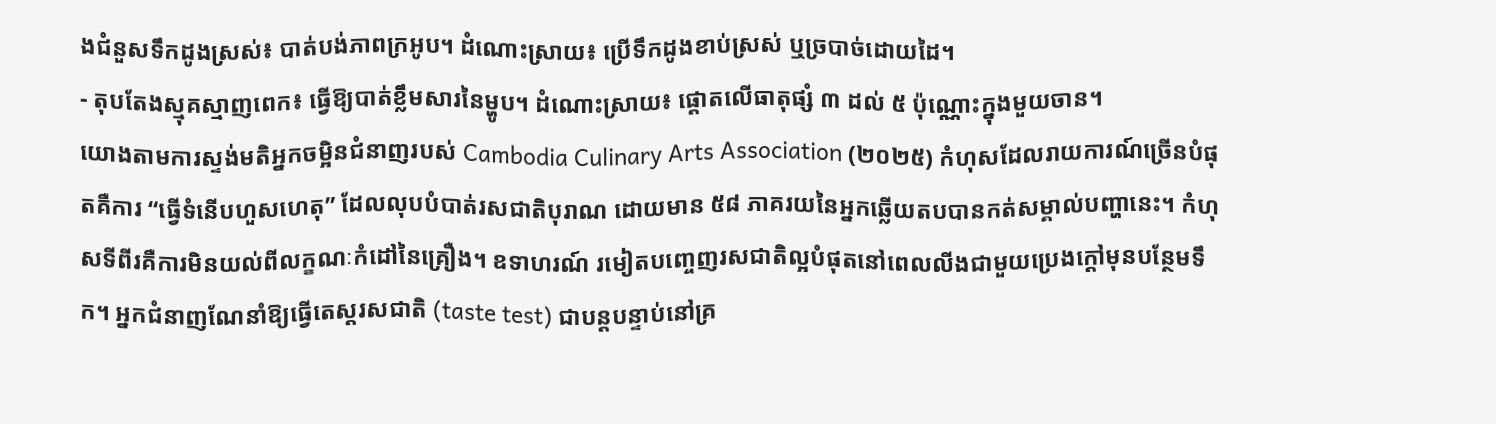ងជំនួសទឹកដូងស្រស់៖ បាត់បង់ភាពក្រអូប។ ដំណោះស្រាយ៖ ប្រើទឹកដូងខាប់ស្រស់ ឬច្របាច់ដោយដៃ។
- តុបតែងស្មុគស្មាញពេក៖ ធ្វើឱ្យបាត់ខ្លឹមសារនៃម្ហូប។ ដំណោះស្រាយ៖ ផ្តោតលើធាតុផ្សំ ៣ ដល់ ៥ ប៉ុណ្ណោះក្នុងមួយចាន។
យោងតាមការស្ទង់មតិអ្នកចម្អិនជំនាញរបស់ Cambodia Culinary Arts Association (២០២៥) កំហុសដែលរាយការណ៍ច្រើនបំផុតគឺការ “ធ្វើទំនើបហួសហេតុ” ដែលលុបបំបាត់រសជាតិបុរាណ ដោយមាន ៥៨ ភាគរយនៃអ្នកឆ្លើយតបបានកត់សម្គាល់បញ្ហានេះ។ កំហុសទីពីរគឺការមិនយល់ពីលក្ខណៈកំដៅនៃគ្រឿង។ ឧទាហរណ៍ រមៀតបញ្ចេញរសជាតិល្អបំផុតនៅពេលលីងជាមួយប្រេងក្តៅមុនបន្ថែមទឹក។ អ្នកជំនាញណែនាំឱ្យធ្វើតេស្តរសជាតិ (taste test) ជាបន្តបន្ទាប់នៅគ្រ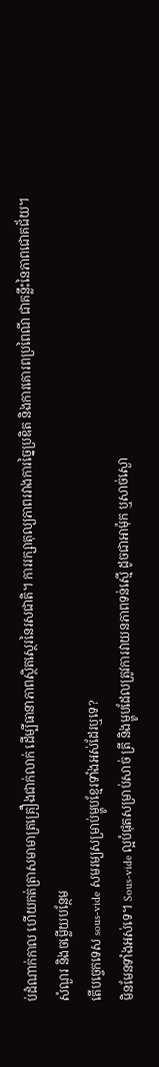ប់ដំណាក់កាល ហើយកត់ត្រាសមាមាត្រគ្រឿងជាក់លាក់ ដើម្បីធានាភាពស្ថិតស្ថេរនៃរសជាតិ។ ការរក្សាតុល្យភាពរវាងការច្នៃប្រឌិត និងការគោរពប្រពៃណី ជាគន្លឹះនៃភាពជោគជ័យ។
សំណួរ និងចម្លើយបន្ថែម
តើបច្ចេកទេស sous-vide សមរម្យសម្រាប់ម្ហូបខ្មែរទាំងអស់ដែរឬទេ?
មិនមែនទាំងអស់ទេ។ Sous-vide ល្អបំផុតសម្រាប់សាច់ ត្រី និងម្ហូបដែលត្រូវការវាយនភាពទន់ស្មើ ដូចជាអាម៉ុក ឬសាច់ស្ងោ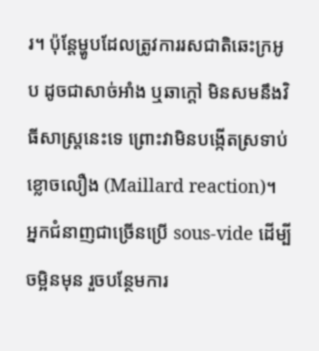រ។ ប៉ុន្តែម្ហូបដែលត្រូវការរសជាតិឆេះក្រអូប ដូចជាសាច់អាំង ឬឆាក្តៅ មិនសមនឹងវិធីសាស្ត្រនេះទេ ព្រោះវាមិនបង្កើតស្រទាប់ខ្លោចលឿង (Maillard reaction)។ អ្នកជំនាញជាច្រើនប្រើ sous-vide ដើម្បីចម្អិនមុន រួចបន្ថែមការ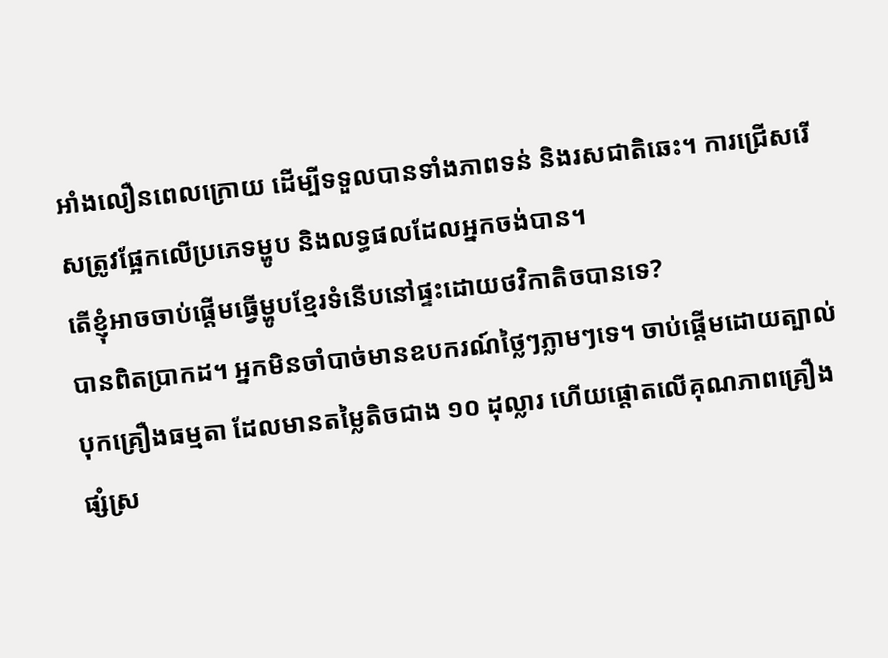អាំងលឿនពេលក្រោយ ដើម្បីទទួលបានទាំងភាពទន់ និងរសជាតិឆេះ។ ការជ្រើសរើសត្រូវផ្អែកលើប្រភេទម្ហូប និងលទ្ធផលដែលអ្នកចង់បាន។
តើខ្ញុំអាចចាប់ផ្តើមធ្វើម្ហូបខ្មែរទំនើបនៅផ្ទះដោយថវិកាតិចបានទេ?
បានពិតប្រាកដ។ អ្នកមិនចាំបាច់មានឧបករណ៍ថ្លៃៗភ្លាមៗទេ។ ចាប់ផ្តើមដោយត្បាល់បុកគ្រឿងធម្មតា ដែលមានតម្លៃតិចជាង ១០ ដុល្លារ ហើយផ្តោតលើគុណភាពគ្រឿងផ្សំស្រ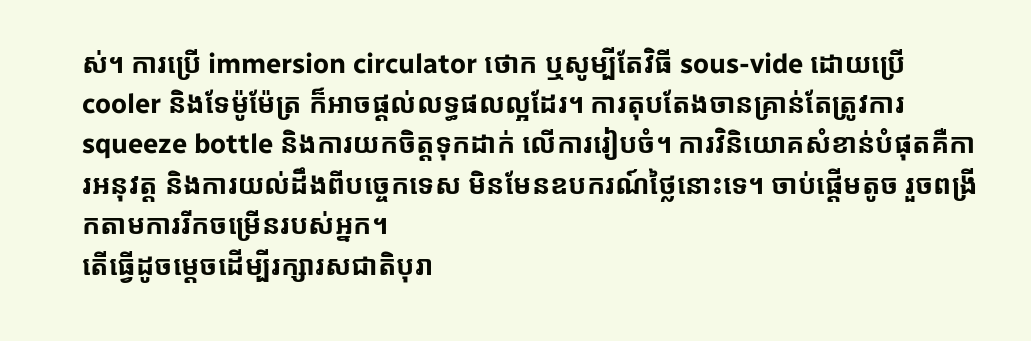ស់។ ការប្រើ immersion circulator ថោក ឬសូម្បីតែវិធី sous-vide ដោយប្រើ cooler និងទែម៉ូម៉ែត្រ ក៏អាចផ្តល់លទ្ធផលល្អដែរ។ ការតុបតែងចានគ្រាន់តែត្រូវការ squeeze bottle និងការយកចិត្តទុកដាក់ លើការរៀបចំ។ ការវិនិយោគសំខាន់បំផុតគឺការអនុវត្ត និងការយល់ដឹងពីបច្ចេកទេស មិនមែនឧបករណ៍ថ្លៃនោះទេ។ ចាប់ផ្តើមតូច រួចពង្រីកតាមការរីកចម្រើនរបស់អ្នក។
តើធ្វើដូចម្តេចដើម្បីរក្សារសជាតិបុរា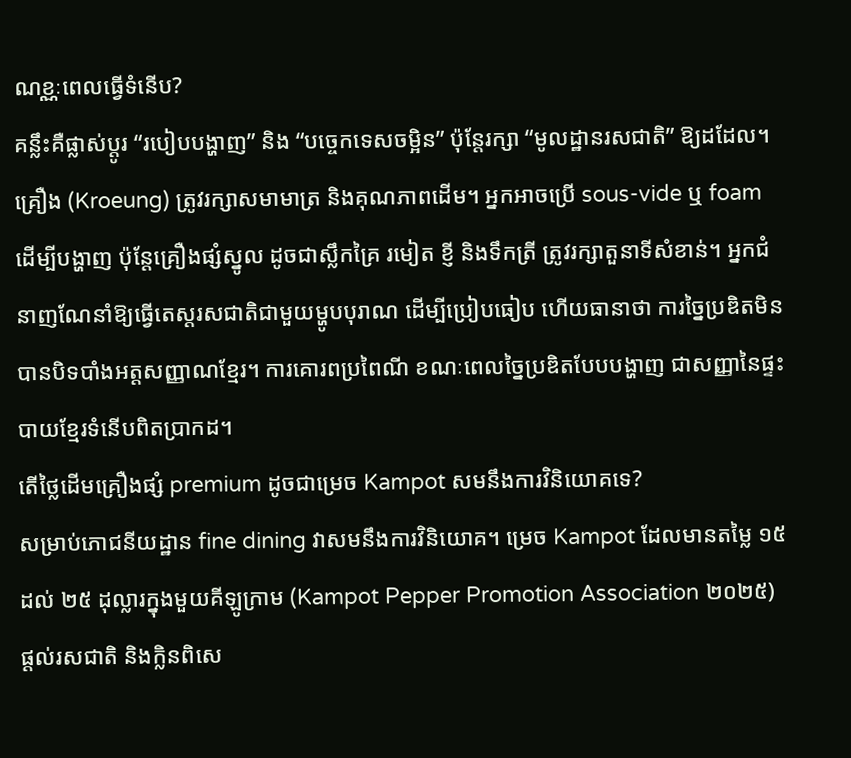ណខ្ណៈពេលធ្វើទំនើប?
គន្លឹះគឺផ្លាស់ប្តូរ “របៀបបង្ហាញ” និង “បច្ចេកទេសចម្អិន” ប៉ុន្តែរក្សា “មូលដ្ឋានរសជាតិ” ឱ្យដដែល។ គ្រឿង (Kroeung) ត្រូវរក្សាសមាមាត្រ និងគុណភាពដើម។ អ្នកអាចប្រើ sous-vide ឬ foam ដើម្បីបង្ហាញ ប៉ុន្តែគ្រឿងផ្សំស្នូល ដូចជាស្លឹកគ្រៃ រមៀត ខ្ញី និងទឹកត្រី ត្រូវរក្សាតួនាទីសំខាន់។ អ្នកជំនាញណែនាំឱ្យធ្វើតេស្តរសជាតិជាមួយម្ហូបបុរាណ ដើម្បីប្រៀបធៀប ហើយធានាថា ការច្នៃប្រឌិតមិនបានបិទបាំងអត្តសញ្ញាណខ្មែរ។ ការគោរពប្រពៃណី ខណៈពេលច្នៃប្រឌិតបែបបង្ហាញ ជាសញ្ញានៃផ្ទះបាយខ្មែរទំនើបពិតប្រាកដ។
តើថ្លៃដើមគ្រឿងផ្សំ premium ដូចជាម្រេច Kampot សមនឹងការវិនិយោគទេ?
សម្រាប់ភោជនីយដ្ឋាន fine dining វាសមនឹងការវិនិយោគ។ ម្រេច Kampot ដែលមានតម្លៃ ១៥ ដល់ ២៥ ដុល្លារក្នុងមួយគីឡូក្រាម (Kampot Pepper Promotion Association ២០២៥) ផ្តល់រសជាតិ និងក្លិនពិសេ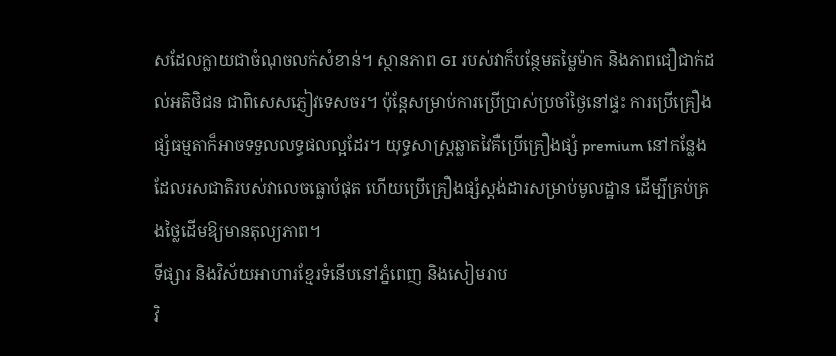សដែលក្លាយជាចំណុចលក់សំខាន់។ ស្ថានភាព GI របស់វាក៏បន្ថែមតម្លៃម៉ាក និងភាពជឿជាក់ដល់អតិថិជន ជាពិសេសភ្ញៀវទេសចរ។ ប៉ុន្តែសម្រាប់ការប្រើប្រាស់ប្រចាំថ្ងៃនៅផ្ទះ ការប្រើគ្រឿងផ្សំធម្មតាក៏អាចទទួលលទ្ធផលល្អដែរ។ យុទ្ធសាស្ត្រឆ្លាតវៃគឺប្រើគ្រឿងផ្សំ premium នៅកន្លែងដែលរសជាតិរបស់វាលេចធ្លោបំផុត ហើយប្រើគ្រឿងផ្សំស្តង់ដារសម្រាប់មូលដ្ឋាន ដើម្បីគ្រប់គ្រងថ្លៃដើមឱ្យមានតុល្យភាព។
ទីផ្សារ និងវិស័យអាហារខ្មែរទំនើបនៅភ្នំពេញ និងសៀមរាប
វិ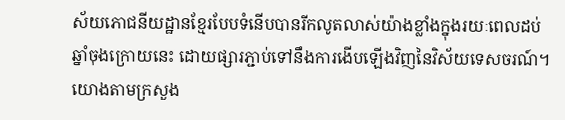ស័យភោជនីយដ្ឋានខ្មែរបែបទំនើបបានរីកលូតលាស់យ៉ាងខ្លាំងក្នុងរយៈពេលដប់ឆ្នាំចុងក្រោយនេះ ដោយផ្សារភ្ជាប់ទៅនឹងការងើបឡើងវិញនៃវិស័យទេសចរណ៍។ យោងតាមក្រសួង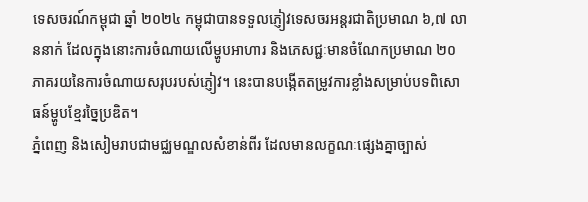ទេសចរណ៍កម្ពុជា ឆ្នាំ ២០២៤ កម្ពុជាបានទទួលភ្ញៀវទេសចរអន្តរជាតិប្រមាណ ៦,៧ លាននាក់ ដែលក្នុងនោះការចំណាយលើម្ហូបអាហារ និងភេសជ្ជៈមានចំណែកប្រមាណ ២០ ភាគរយនៃការចំណាយសរុបរបស់ភ្ញៀវ។ នេះបានបង្កើតតម្រូវការខ្លាំងសម្រាប់បទពិសោធន៍ម្ហូបខ្មែរច្នៃប្រឌិត។
ភ្នំពេញ និងសៀមរាបជាមជ្ឈមណ្ឌលសំខាន់ពីរ ដែលមានលក្ខណៈផ្សេងគ្នាច្បាស់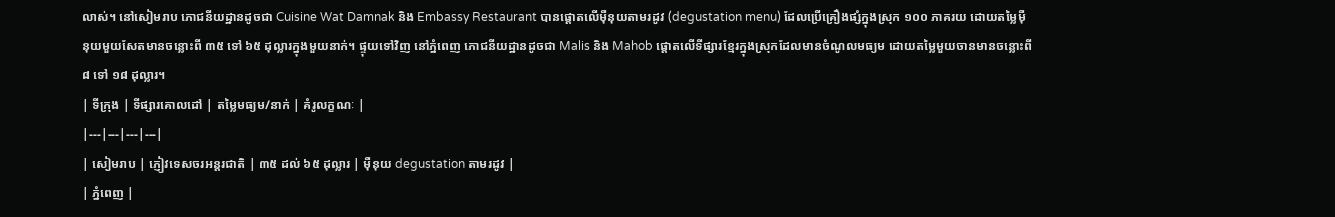លាស់។ នៅសៀមរាប ភោជនីយដ្ឋានដូចជា Cuisine Wat Damnak និង Embassy Restaurant បានផ្តោតលើម៉ឺនុយតាមរដូវ (degustation menu) ដែលប្រើគ្រឿងផ្សំក្នុងស្រុក ១០០ ភាគរយ ដោយតម្លៃម៉ឺនុយមួយសែតមានចន្លោះពី ៣៥ ទៅ ៦៥ ដុល្លារក្នុងមួយនាក់។ ផ្ទុយទៅវិញ នៅភ្នំពេញ ភោជនីយដ្ឋានដូចជា Malis និង Mahob ផ្តោតលើទីផ្សារខ្មែរក្នុងស្រុកដែលមានចំណូលមធ្យម ដោយតម្លៃមួយចានមានចន្លោះពី ៨ ទៅ ១៨ ដុល្លារ។
| ទីក្រុង | ទីផ្សារគោលដៅ | តម្លៃមធ្យម/នាក់ | គំរូលក្ខណៈ |
|---|---|---|---|
| សៀមរាប | ភ្ញៀវទេសចរអន្តរជាតិ | ៣៥ ដល់ ៦៥ ដុល្លារ | ម៉ឺនុយ degustation តាមរដូវ |
| ភ្នំពេញ |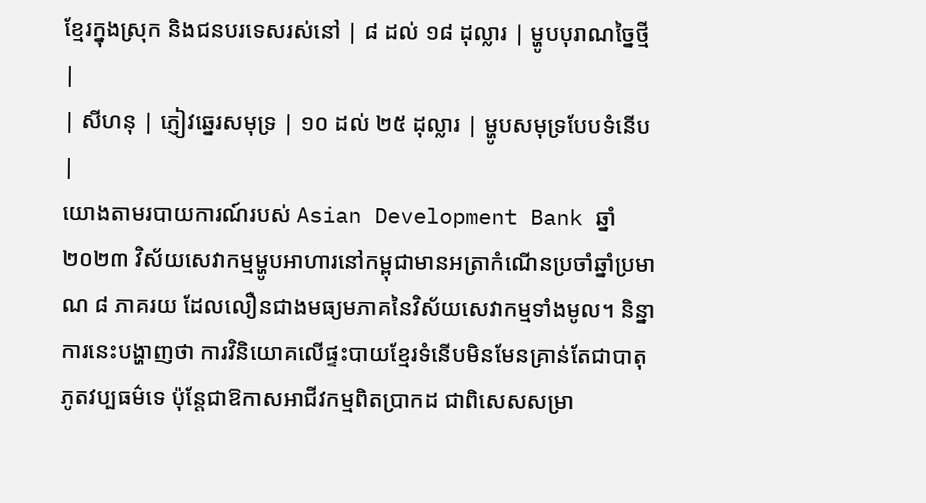ខ្មែរក្នុងស្រុក និងជនបរទេសរស់នៅ | ៨ ដល់ ១៨ ដុល្លារ | ម្ហូបបុរាណច្នៃថ្មី |
| សីហនុ | ភ្ញៀវឆ្នេរសមុទ្រ | ១០ ដល់ ២៥ ដុល្លារ | ម្ហូបសមុទ្របែបទំនើប |
យោងតាមរបាយការណ៍របស់ Asian Development Bank ឆ្នាំ ២០២៣ វិស័យសេវាកម្មម្ហូបអាហារនៅកម្ពុជាមានអត្រាកំណើនប្រចាំឆ្នាំប្រមាណ ៨ ភាគរយ ដែលលឿនជាងមធ្យមភាគនៃវិស័យសេវាកម្មទាំងមូល។ និន្នាការនេះបង្ហាញថា ការវិនិយោគលើផ្ទះបាយខ្មែរទំនើបមិនមែនគ្រាន់តែជាបាតុភូតវប្បធម៌ទេ ប៉ុន្តែជាឱកាសអាជីវកម្មពិតប្រាកដ ជាពិសេសសម្រា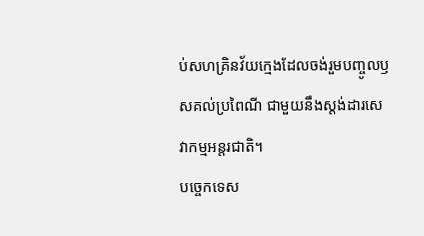ប់សហគ្រិនវ័យក្មេងដែលចង់រួមបញ្ចូលឫសគល់ប្រពៃណី ជាមួយនឹងស្តង់ដារសេវាកម្មអន្តរជាតិ។
បច្ចេកទេស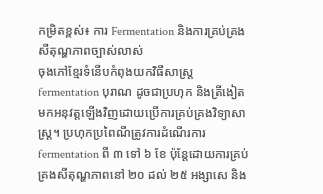កម្រិតខ្ពស់៖ ការ Fermentation និងការគ្រប់គ្រងសីតុណ្ហភាពច្បាស់លាស់
ចុងភៅខ្មែរទំនើបកំពុងយកវិធីសាស្ត្រ fermentation បុរាណ ដូចជាប្រហុក និងត្រីងៀត មកអនុវត្តឡើងវិញដោយប្រើការគ្រប់គ្រងវិទ្យាសាស្ត្រ។ ប្រហុកប្រពៃណីត្រូវការដំណើរការ fermentation ពី ៣ ទៅ ៦ ខែ ប៉ុន្តែដោយការគ្រប់គ្រងសីតុណ្ហភាពនៅ ២០ ដល់ ២៥ អង្សាសេ និង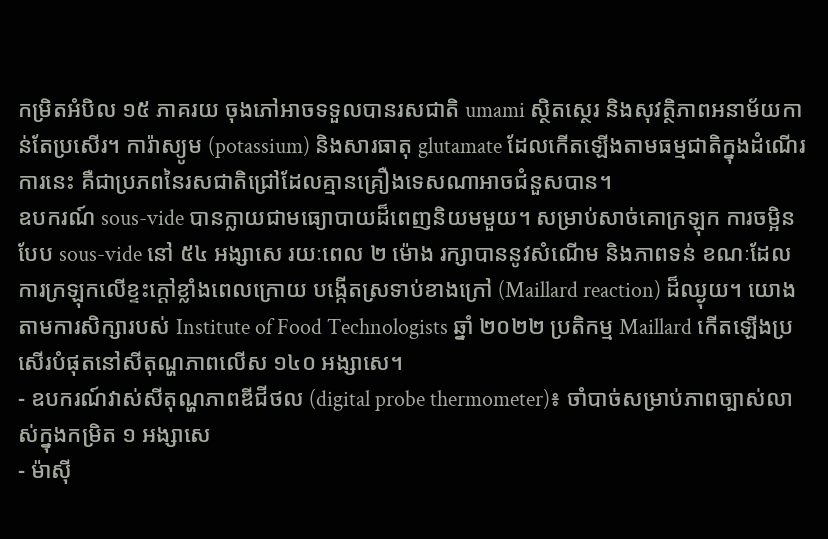កម្រិតអំបិល ១៥ ភាគរយ ចុងភៅអាចទទួលបានរសជាតិ umami ស្ថិតស្ថេរ និងសុវត្ថិភាពអនាម័យកាន់តែប្រសើរ។ ការ៉ាស្យូម (potassium) និងសារធាតុ glutamate ដែលកើតឡើងតាមធម្មជាតិក្នុងដំណើរការនេះ គឺជាប្រភពនៃរសជាតិជ្រៅដែលគ្មានគ្រឿងទេសណាអាចជំនួសបាន។
ឧបករណ៍ sous-vide បានក្លាយជាមធ្យោបាយដ៏ពេញនិយមមួយ។ សម្រាប់សាច់គោក្រឡុក ការចម្អិនបែប sous-vide នៅ ៥៤ អង្សាសេ រយៈពេល ២ ម៉ោង រក្សាបាននូវសំណើម និងភាពទន់ ខណៈដែលការក្រឡុកលើខ្ទះក្តៅខ្លាំងពេលក្រោយ បង្កើតស្រទាប់ខាងក្រៅ (Maillard reaction) ដ៏ឈ្ងុយ។ យោងតាមការសិក្សារបស់ Institute of Food Technologists ឆ្នាំ ២០២២ ប្រតិកម្ម Maillard កើតឡើងប្រសើរបំផុតនៅសីតុណ្ហភាពលើស ១៤០ អង្សាសេ។
- ឧបករណ៍វាស់សីតុណ្ហភាពឌីជីថល (digital probe thermometer)៖ ចាំបាច់សម្រាប់ភាពច្បាស់លាស់ក្នុងកម្រិត ១ អង្សាសេ
- ម៉ាស៊ី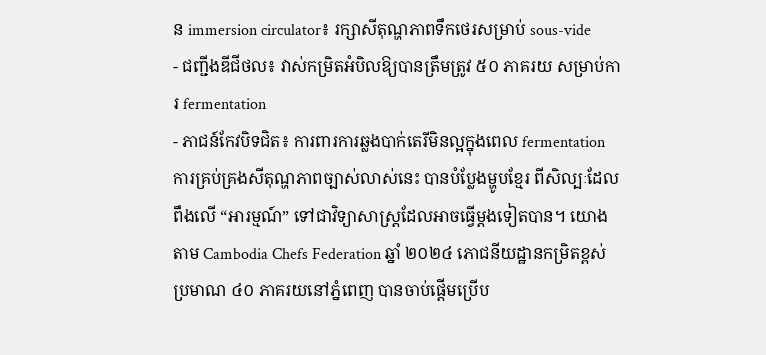ន immersion circulator៖ រក្សាសីតុណ្ហភាពទឹកថេរសម្រាប់ sous-vide
- ជញ្ជីងឌីជីថល៖ វាស់កម្រិតអំបិលឱ្យបានត្រឹមត្រូវ ៥០ ភាគរយ សម្រាប់ការ fermentation
- ភាជន៍កែវបិទជិត៖ ការពារការឆ្លងបាក់តេរីមិនល្អក្នុងពេល fermentation
ការគ្រប់គ្រងសីតុណ្ហភាពច្បាស់លាស់នេះ បានបំប្លែងម្ហូបខ្មែរ ពីសិល្បៈដែលពឹងលើ “អារម្មណ៍” ទៅជាវិទ្យាសាស្ត្រដែលអាចធ្វើម្តងទៀតបាន។ យោងតាម Cambodia Chefs Federation ឆ្នាំ ២០២៤ ភោជនីយដ្ឋានកម្រិតខ្ពស់ប្រមាណ ៤០ ភាគរយនៅភ្នំពេញ បានចាប់ផ្តើមប្រើប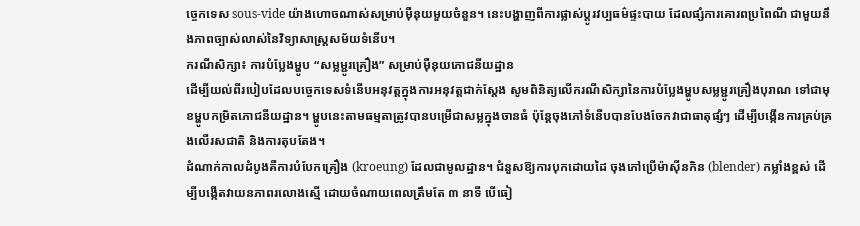ច្ចេកទេស sous-vide យ៉ាងហោចណាស់សម្រាប់ម៉ឺនុយមួយចំនួន។ នេះបង្ហាញពីការផ្លាស់ប្តូរវប្បធម៌ផ្ទះបាយ ដែលផ្សំការគោរពប្រពៃណី ជាមួយនឹងភាពច្បាស់លាស់នៃវិទ្យាសាស្ត្រសម័យទំនើប។
ករណីសិក្សា៖ ការបំប្លែងម្ហូប “សម្លម្ជូរគ្រឿង” សម្រាប់ម៉ឺនុយភោជនីយដ្ឋាន
ដើម្បីយល់ពីរបៀបដែលបច្ចេកទេសទំនើបអនុវត្តក្នុងការអនុវត្តជាក់ស្តែង សូមពិនិត្យលើករណីសិក្សានៃការបំប្លែងម្ហូបសម្លម្ជូរគ្រឿងបុរាណ ទៅជាមុខម្ហូបកម្រិតភោជនីយដ្ឋាន។ ម្ហូបនេះតាមធម្មតាត្រូវបានបម្រើជាសម្លក្នុងចានធំ ប៉ុន្តែចុងភៅទំនើបបានបែងចែកវាជាធាតុផ្សំៗ ដើម្បីបង្កើនការគ្រប់គ្រងលើរសជាតិ និងការតុបតែង។
ដំណាក់កាលដំបូងគឺការបំបែកគ្រឿង (kroeung) ដែលជាមូលដ្ឋាន។ ជំនួសឱ្យការបុកដោយដៃ ចុងភៅប្រើម៉ាស៊ីនកិន (blender) កម្លាំងខ្ពស់ ដើម្បីបង្កើតវាយនភាពរលោងស្មើ ដោយចំណាយពេលត្រឹមតែ ៣ នាទី បើធៀ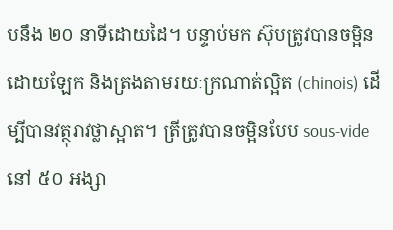បនឹង ២០ នាទីដោយដៃ។ បន្ទាប់មក ស៊ុបត្រូវបានចម្អិនដោយឡែក និងត្រងតាមរយៈក្រណាត់ល្អិត (chinois) ដើម្បីបានវត្ថុរាវថ្លាស្អាត។ ត្រីត្រូវបានចម្អិនបែប sous-vide នៅ ៥០ អង្សា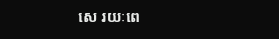សេ រយៈពេ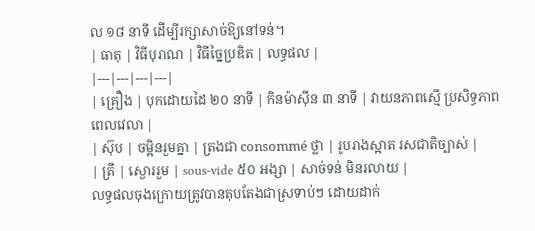ល ១៨ នាទី ដើម្បីរក្សាសាច់ឱ្យនៅទន់។
| ធាតុ | វិធីបុរាណ | វិធីច្នៃប្រឌិត | លទ្ធផល |
|---|---|---|---|
| គ្រឿង | បុកដោយដៃ ២០ នាទី | កិនម៉ាស៊ីន ៣ នាទី | វាយនភាពស្មើ ប្រសិទ្ធភាពពេលវេលា |
| ស៊ុប | ចម្អិនរួមគ្នា | ត្រងជា consommé ថ្លា | រូបរាងស្អាត រសជាតិច្បាស់ |
| ត្រី | ស្ងោររួម | sous-vide ៥០ អង្សា | សាច់ទន់ មិនរលាយ |
លទ្ធផលចុងក្រោយត្រូវបានតុបតែងជាស្រទាប់ៗ ដោយដាក់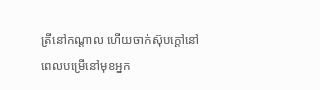ត្រីនៅកណ្តាល ហើយចាក់ស៊ុបក្តៅនៅពេលបម្រើនៅមុខអ្នក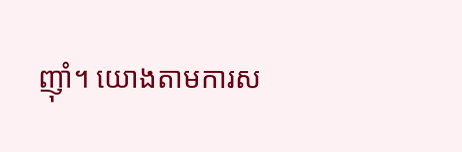ញ៉ាំ។ យោងតាមការស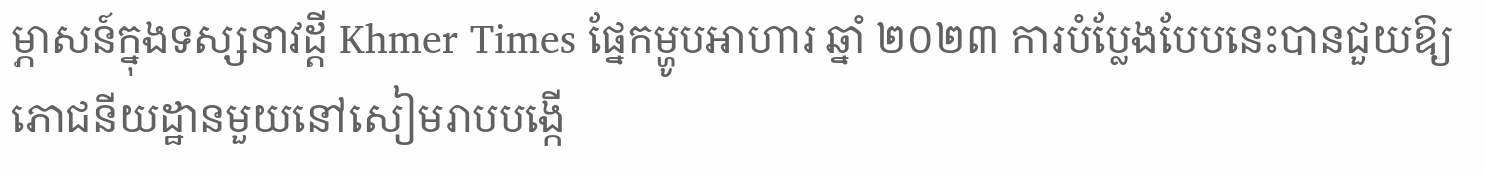ម្ភាសន៍ក្នុងទស្សនាវដ្តី Khmer Times ផ្នែកម្ហូបអាហារ ឆ្នាំ ២០២៣ ការបំប្លែងបែបនេះបានជួយឱ្យភោជនីយដ្ឋានមួយនៅសៀមរាបបង្កើ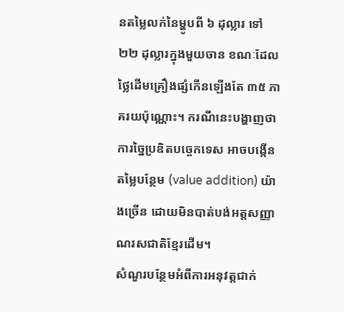នតម្លៃលក់នៃម្ហូបពី ៦ ដុល្លារ ទៅ ២២ ដុល្លារក្នុងមួយចាន ខណៈដែលថ្លៃដើមគ្រឿងផ្សំកើនឡើងតែ ៣៥ ភាគរយប៉ុណ្ណោះ។ ករណីនេះបង្ហាញថា ការច្នៃប្រឌិតបច្ចេកទេស អាចបង្កើនតម្លៃបន្ថែម (value addition) យ៉ាងច្រើន ដោយមិនបាត់បង់អត្តសញ្ញាណរសជាតិខ្មែរដើម។
សំណួរបន្ថែមអំពីការអនុវត្តជាក់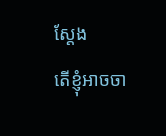ស្តែង
តើខ្ញុំអាចចា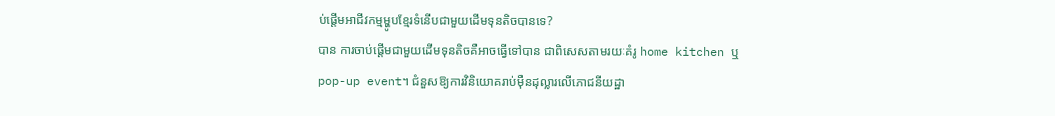ប់ផ្តើមអាជីវកម្មម្ហូបខ្មែរទំនើបជាមួយដើមទុនតិចបានទេ?
បាន ការចាប់ផ្តើមជាមួយដើមទុនតិចគឺអាចធ្វើទៅបាន ជាពិសេសតាមរយៈគំរូ home kitchen ឬ pop-up event។ ជំនួសឱ្យការវិនិយោគរាប់ម៉ឺនដុល្លារលើភោជនីយដ្ឋា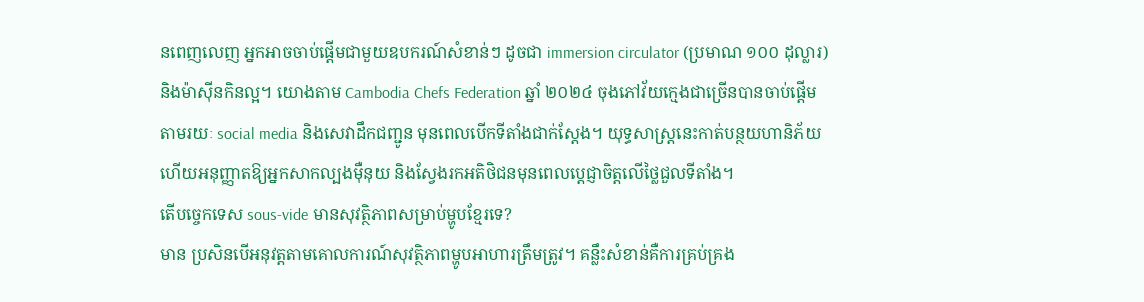នពេញលេញ អ្នកអាចចាប់ផ្តើមជាមួយឧបករណ៍សំខាន់ៗ ដូចជា immersion circulator (ប្រមាណ ១០០ ដុល្លារ) និងម៉ាស៊ីនកិនល្អ។ យោងតាម Cambodia Chefs Federation ឆ្នាំ ២០២៤ ចុងភៅវ័យក្មេងជាច្រើនបានចាប់ផ្តើមតាមរយៈ social media និងសេវាដឹកជញ្ជូន មុនពេលបើកទីតាំងជាក់ស្តែង។ យុទ្ធសាស្ត្រនេះកាត់បន្ថយហានិភ័យ ហើយអនុញ្ញាតឱ្យអ្នកសាកល្បងម៉ឺនុយ និងស្វែងរកអតិថិជនមុនពេលប្តេជ្ញាចិត្តលើថ្លៃជួលទីតាំង។
តើបច្ចេកទេស sous-vide មានសុវត្ថិភាពសម្រាប់ម្ហូបខ្មែរទេ?
មាន ប្រសិនបើអនុវត្តតាមគោលការណ៍សុវត្ថិភាពម្ហូបអាហារត្រឹមត្រូវ។ គន្លឹះសំខាន់គឺការគ្រប់គ្រង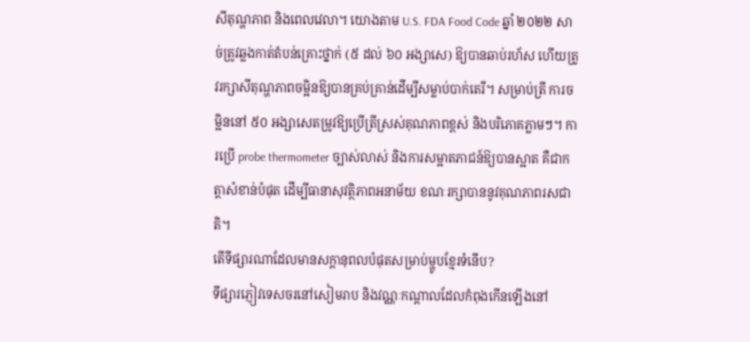សីតុណ្ហភាព និងពេលវេលា។ យោងតាម U.S. FDA Food Code ឆ្នាំ ២០២២ សាច់ត្រូវឆ្លងកាត់តំបន់គ្រោះថ្នាក់ (៥ ដល់ ៦០ អង្សាសេ) ឱ្យបានឆាប់រហ័ស ហើយត្រូវរក្សាសីតុណ្ហភាពចម្អិនឱ្យបានគ្រប់គ្រាន់ដើម្បីសម្លាប់បាក់តេរី។ សម្រាប់ត្រី ការចម្អិននៅ ៥០ អង្សាសេតម្រូវឱ្យប្រើត្រីស្រស់គុណភាពខ្ពស់ និងបរិភោគភ្លាមៗ។ ការប្រើ probe thermometer ច្បាស់លាស់ និងការសម្អាតភាជន៍ឱ្យបានស្អាត គឺជាកត្តាសំខាន់បំផុត ដើម្បីធានាសុវត្ថិភាពអនាម័យ ខណៈរក្សាបាននូវគុណភាពរសជាតិ។
តើទីផ្សារណាដែលមានសក្តានុពលបំផុតសម្រាប់ម្ហូបខ្មែរទំនើប?
ទីផ្សារភ្ញៀវទេសចរនៅសៀមរាប និងវណ្ណៈកណ្តាលដែលកំពុងកើនឡើងនៅ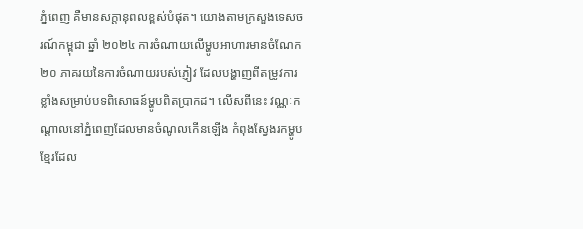ភ្នំពេញ គឺមានសក្តានុពលខ្ពស់បំផុត។ យោងតាមក្រសួងទេសចរណ៍កម្ពុជា ឆ្នាំ ២០២៤ ការចំណាយលើម្ហូបអាហារមានចំណែក ២០ ភាគរយនៃការចំណាយរបស់ភ្ញៀវ ដែលបង្ហាញពីតម្រូវការខ្លាំងសម្រាប់បទពិសោធន៍ម្ហូបពិតប្រាកដ។ លើសពីនេះ វណ្ណៈកណ្តាលនៅភ្នំពេញដែលមានចំណូលកើនឡើង កំពុងស្វែងរកម្ហូបខ្មែរដែល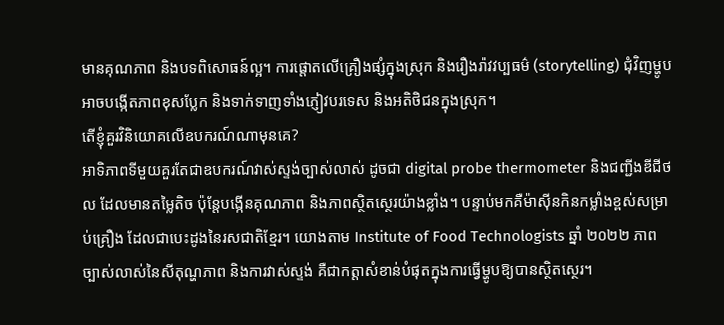មានគុណភាព និងបទពិសោធន៍ល្អ។ ការផ្តោតលើគ្រឿងផ្សំក្នុងស្រុក និងរឿងរ៉ាវវប្បធម៌ (storytelling) ជុំវិញម្ហូប អាចបង្កើតភាពខុសប្លែក និងទាក់ទាញទាំងភ្ញៀវបរទេស និងអតិថិជនក្នុងស្រុក។
តើខ្ញុំគួរវិនិយោគលើឧបករណ៍ណាមុនគេ?
អាទិភាពទីមួយគួរតែជាឧបករណ៍វាស់ស្ទង់ច្បាស់លាស់ ដូចជា digital probe thermometer និងជញ្ជីងឌីជីថល ដែលមានតម្លៃតិច ប៉ុន្តែបង្កើនគុណភាព និងភាពស្ថិតស្ថេរយ៉ាងខ្លាំង។ បន្ទាប់មកគឺម៉ាស៊ីនកិនកម្លាំងខ្ពស់សម្រាប់គ្រឿង ដែលជាបេះដូងនៃរសជាតិខ្មែរ។ យោងតាម Institute of Food Technologists ឆ្នាំ ២០២២ ភាពច្បាស់លាស់នៃសីតុណ្ហភាព និងការវាស់ស្ទង់ គឺជាកត្តាសំខាន់បំផុតក្នុងការធ្វើម្ហូបឱ្យបានស្ថិតស្ថេរ។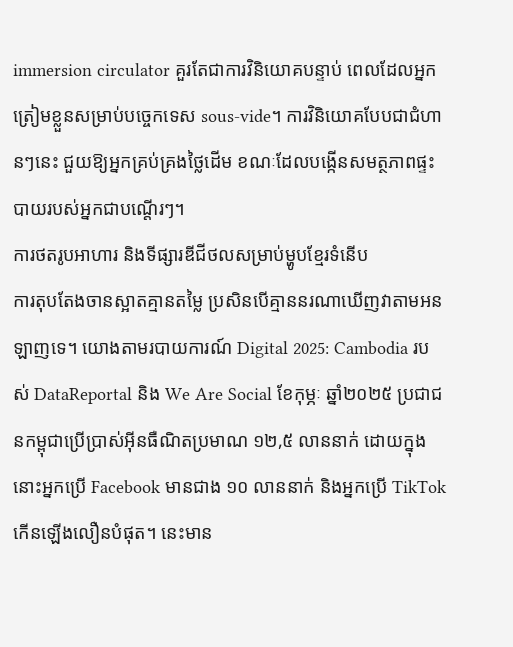immersion circulator គួរតែជាការវិនិយោគបន្ទាប់ ពេលដែលអ្នកត្រៀមខ្លួនសម្រាប់បច្ចេកទេស sous-vide។ ការវិនិយោគបែបជាជំហានៗនេះ ជួយឱ្យអ្នកគ្រប់គ្រងថ្លៃដើម ខណៈដែលបង្កើនសមត្ថភាពផ្ទះបាយរបស់អ្នកជាបណ្តើរៗ។
ការថតរូបអាហារ និងទីផ្សារឌីជីថលសម្រាប់ម្ហូបខ្មែរទំនើប
ការតុបតែងចានស្អាតគ្មានតម្លៃ ប្រសិនបើគ្មាននរណាឃើញវាតាមអនឡាញទេ។ យោងតាមរបាយការណ៍ Digital 2025: Cambodia របស់ DataReportal និង We Are Social ខែកុម្ភៈ ឆ្នាំ២០២៥ ប្រជាជនកម្ពុជាប្រើប្រាស់អ៊ីនធឺណិតប្រមាណ ១២,៥ លាននាក់ ដោយក្នុងនោះអ្នកប្រើ Facebook មានជាង ១០ លាននាក់ និងអ្នកប្រើ TikTok កើនឡើងលឿនបំផុត។ នេះមាន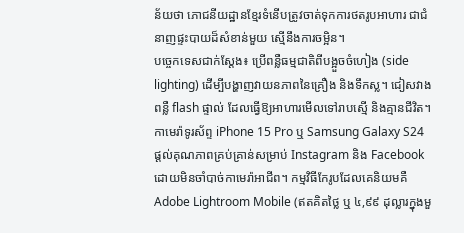ន័យថា ភោជនីយដ្ឋានខ្មែរទំនើបត្រូវចាត់ទុកការថតរូបអាហារ ជាជំនាញផ្ទះបាយដ៏សំខាន់មួយ ស្មើនឹងការចម្អិន។
បច្ចេកទេសជាក់ស្តែង៖ ប្រើពន្លឺធម្មជាតិពីបង្អួចចំហៀង (side lighting) ដើម្បីបង្ហាញវាយនភាពនៃគ្រឿង និងទឹកស្ល។ ជៀសវាងពន្លឺ flash ផ្ទាល់ ដែលធ្វើឱ្យអាហារមើលទៅរាបស្មើ និងគ្មានជីវិត។ កាមេរ៉ាទូរស័ព្ទ iPhone 15 Pro ឬ Samsung Galaxy S24 ផ្តល់គុណភាពគ្រប់គ្រាន់សម្រាប់ Instagram និង Facebook ដោយមិនចាំបាច់កាមេរ៉ាអាជីព។ កម្មវិធីកែរូបដែលគេនិយមគឺ Adobe Lightroom Mobile (ឥតគិតថ្លៃ ឬ ៤,៩៩ ដុល្លារក្នុងមួ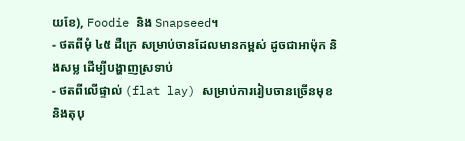យខែ), Foodie និង Snapseed។
- ថតពីមុំ ៤៥ ដឺក្រេ សម្រាប់ចានដែលមានកម្ពស់ ដូចជាអាម៉ុក និងសម្ល ដើម្បីបង្ហាញស្រទាប់
- ថតពីលើផ្ទាល់ (flat lay) សម្រាប់ការរៀបចានច្រើនមុខ និងតុបុ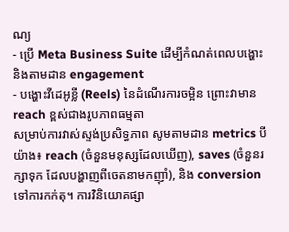ណ្យ
- ប្រើ Meta Business Suite ដើម្បីកំណត់ពេលបង្ហោះ និងតាមដាន engagement
- បង្ហោះវីដេអូខ្លី (Reels) នៃដំណើរការចម្អិន ព្រោះវាមាន reach ខ្ពស់ជាងរូបភាពធម្មតា
សម្រាប់ការវាស់ស្ទង់ប្រសិទ្ធភាព សូមតាមដាន metrics បីយ៉ាង៖ reach (ចំនួនមនុស្សដែលឃើញ), saves (ចំនួនរក្សាទុក ដែលបង្ហាញពីចេតនាមកញ៉ាំ), និង conversion ទៅការកក់តុ។ ការវិនិយោគផ្សា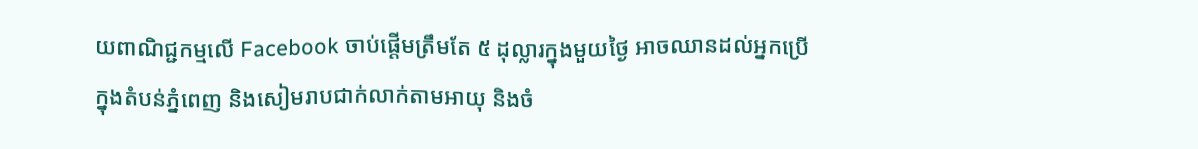យពាណិជ្ជកម្មលើ Facebook ចាប់ផ្តើមត្រឹមតែ ៥ ដុល្លារក្នុងមួយថ្ងៃ អាចឈានដល់អ្នកប្រើក្នុងតំបន់ភ្នំពេញ និងសៀមរាបជាក់លាក់តាមអាយុ និងចំ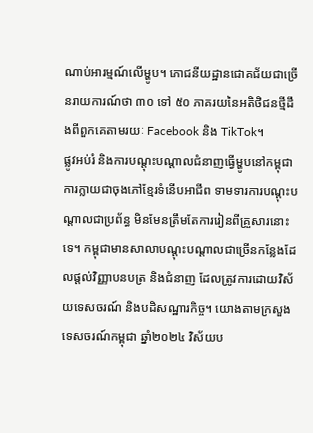ណាប់អារម្មណ៍លើម្ហូប។ ភោជនីយដ្ឋានជោគជ័យជាច្រើនរាយការណ៍ថា ៣០ ទៅ ៥០ ភាគរយនៃអតិថិជនថ្មីដឹងពីពួកគេតាមរយៈ Facebook និង TikTok។
ផ្លូវអប់រំ និងការបណ្តុះបណ្តាលជំនាញធ្វើម្ហូបនៅកម្ពុជា
ការក្លាយជាចុងភៅខ្មែរទំនើបអាជីព ទាមទារការបណ្តុះបណ្តាលជាប្រព័ន្ធ មិនមែនត្រឹមតែការរៀនពីគ្រួសារនោះទេ។ កម្ពុជាមានសាលាបណ្តុះបណ្តាលជាច្រើនកន្លែងដែលផ្តល់វិញ្ញាបនបត្រ និងជំនាញ ដែលត្រូវការដោយវិស័យទេសចរណ៍ និងបដិសណ្ឋារកិច្ច។ យោងតាមក្រសួងទេសចរណ៍កម្ពុជា ឆ្នាំ២០២៤ វិស័យប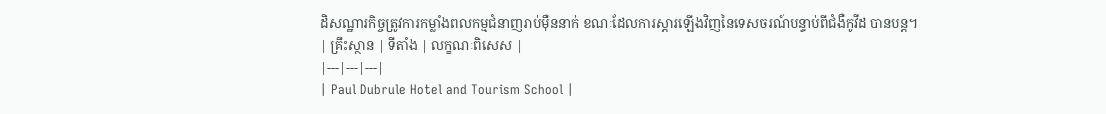ដិសណ្ឋារកិច្ចត្រូវការកម្លាំងពលកម្មជំនាញរាប់ម៉ឺននាក់ ខណៈដែលការស្តារឡើងវិញនៃទេសចរណ៍បន្ទាប់ពីជំងឺកូវីដ បានបន្ត។
| គ្រឹះស្ថាន | ទីតាំង | លក្ខណៈពិសេស |
|---|---|---|
| Paul Dubrule Hotel and Tourism School |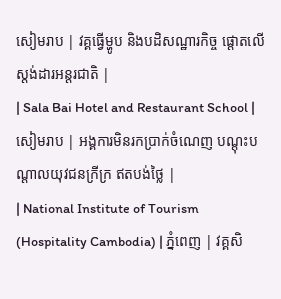សៀមរាប | វគ្គធ្វើម្ហូប និងបដិសណ្ឋារកិច្ច ផ្តោតលើស្តង់ដារអន្តរជាតិ |
| Sala Bai Hotel and Restaurant School | សៀមរាប | អង្គការមិនរកប្រាក់ចំណេញ បណ្តុះបណ្តាលយុវជនក្រីក្រ ឥតបង់ថ្លៃ |
| National Institute of Tourism (Hospitality Cambodia) | ភ្នំពេញ | វគ្គសិ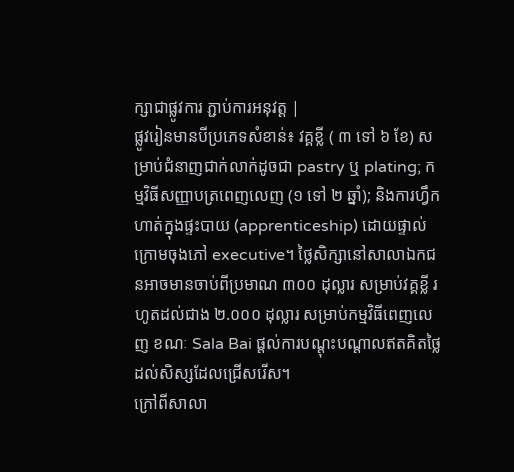ក្សាជាផ្លូវការ ភ្ជាប់ការអនុវត្ត |
ផ្លូវរៀនមានបីប្រភេទសំខាន់៖ វគ្គខ្លី ( ៣ ទៅ ៦ ខែ) សម្រាប់ជំនាញជាក់លាក់ដូចជា pastry ឬ plating; កម្មវិធីសញ្ញាបត្រពេញលេញ (១ ទៅ ២ ឆ្នាំ); និងការហ្វឹកហាត់ក្នុងផ្ទះបាយ (apprenticeship) ដោយផ្ទាល់ក្រោមចុងភៅ executive។ ថ្លៃសិក្សានៅសាលាឯកជនអាចមានចាប់ពីប្រមាណ ៣០០ ដុល្លារ សម្រាប់វគ្គខ្លី រហូតដល់ជាង ២.០០០ ដុល្លារ សម្រាប់កម្មវិធីពេញលេញ ខណៈ Sala Bai ផ្តល់ការបណ្តុះបណ្តាលឥតគិតថ្លៃដល់សិស្សដែលជ្រើសរើស។
ក្រៅពីសាលា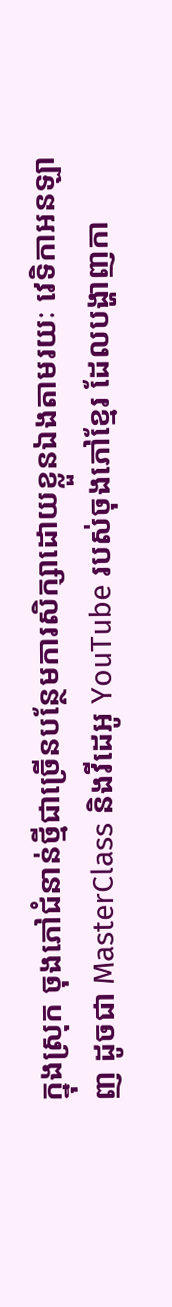ក្នុងស្រុក ចុងភៅជំនាន់ថ្មីជាច្រើនបន្ថែមការសិក្សាដោយខ្លួនឯងតាមរយៈ វេទិកាអនឡាញ ដូចជា MasterClass និងវីដេអូ YouTube របស់ចុងភៅខ្មែរ ដែលបង្ហាញកា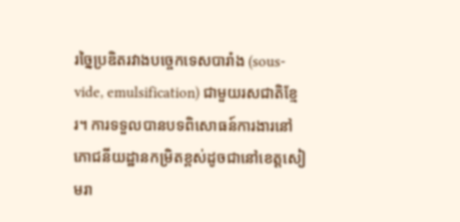រច្នៃប្រឌិតរវាងបច្ចេកទេសបារាំង (sous-vide, emulsification) ជាមួយរសជាតិខ្មែរ។ ការទទួលបានបទពិសោធន៍ការងារនៅ ភោជនីយដ្ឋានកម្រិតខ្ពស់ដូចជានៅខេត្តសៀមរា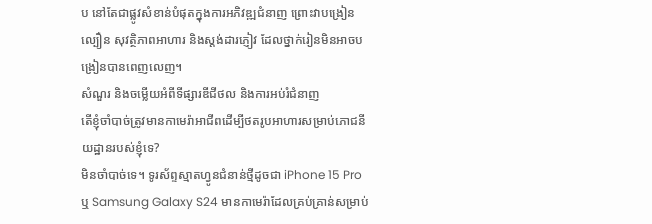ប នៅតែជាផ្លូវសំខាន់បំផុតក្នុងការអភិវឌ្ឍជំនាញ ព្រោះវាបង្រៀនល្បឿន សុវត្ថិភាពអាហារ និងស្តង់ដារភ្ញៀវ ដែលថ្នាក់រៀនមិនអាចបង្រៀនបានពេញលេញ។
សំណួរ និងចម្លើយអំពីទីផ្សារឌីជីថល និងការអប់រំជំនាញ
តើខ្ញុំចាំបាច់ត្រូវមានកាមេរ៉ាអាជីពដើម្បីថតរូបអាហារសម្រាប់ភោជនីយដ្ឋានរបស់ខ្ញុំទេ?
មិនចាំបាច់ទេ។ ទូរស័ព្ទស្មាតហ្វូនជំនាន់ថ្មីដូចជា iPhone 15 Pro ឬ Samsung Galaxy S24 មានកាមេរ៉ាដែលគ្រប់គ្រាន់សម្រាប់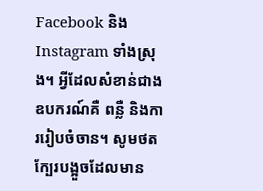Facebook និង Instagram ទាំងស្រុង។ អ្វីដែលសំខាន់ជាងឧបករណ៍គឺ ពន្លឺ និងការរៀបចំចាន។ សូមថតក្បែរបង្អួចដែលមាន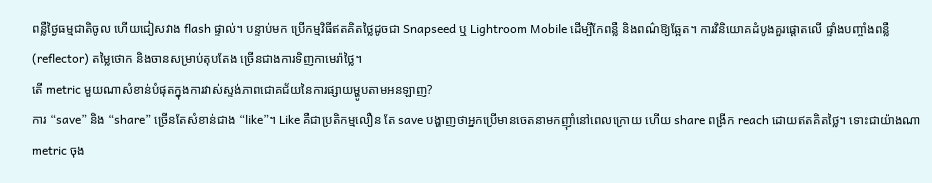ពន្លឺថ្ងៃធម្មជាតិចូល ហើយជៀសវាង flash ផ្ទាល់។ បន្ទាប់មក ប្រើកម្មវិធីឥតគិតថ្លៃដូចជា Snapseed ឬ Lightroom Mobile ដើម្បីកែពន្លឺ និងពណ៌ឱ្យឆ្អែត។ ការវិនិយោគដំបូងគួរផ្តោតលើ ផ្ទាំងបញ្ចាំងពន្លឺ (reflector) តម្លៃថោក និងចានសម្រាប់តុបតែង ច្រើនជាងការទិញកាមេរ៉ាថ្លៃ។
តើ metric មួយណាសំខាន់បំផុតក្នុងការវាស់ស្ទង់ភាពជោគជ័យនៃការផ្សាយម្ហូបតាមអនឡាញ?
ការ “save” និង “share” ច្រើនតែសំខាន់ជាង “like”។ Like គឺជាប្រតិកម្មលឿន តែ save បង្ហាញថាអ្នកប្រើមានចេតនាមកញ៉ាំនៅពេលក្រោយ ហើយ share ពង្រីក reach ដោយឥតគិតថ្លៃ។ ទោះជាយ៉ាងណា metric ចុង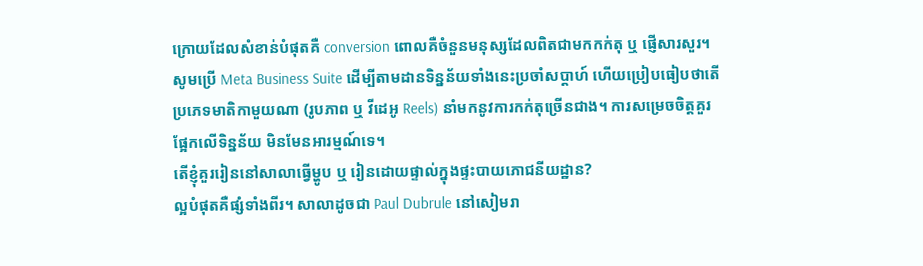ក្រោយដែលសំខាន់បំផុតគឺ conversion ពោលគឺចំនួនមនុស្សដែលពិតជាមកកក់តុ ឬ ផ្ញើសារសួរ។ សូមប្រើ Meta Business Suite ដើម្បីតាមដានទិន្នន័យទាំងនេះប្រចាំសប្តាហ៍ ហើយប្រៀបធៀបថាតើ ប្រភេទមាតិកាមួយណា (រូបភាព ឬ វីដេអូ Reels) នាំមកនូវការកក់តុច្រើនជាង។ ការសម្រេចចិត្តគួរផ្អែកលើទិន្នន័យ មិនមែនអារម្មណ៍ទេ។
តើខ្ញុំគួររៀននៅសាលាធ្វើម្ហូប ឬ រៀនដោយផ្ទាល់ក្នុងផ្ទះបាយភោជនីយដ្ឋាន?
ល្អបំផុតគឺផ្សំទាំងពីរ។ សាលាដូចជា Paul Dubrule នៅសៀមរា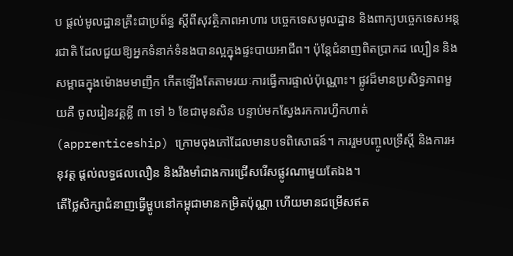ប ផ្តល់មូលដ្ឋានគ្រឹះជាប្រព័ន្ធ ស្តីពីសុវត្ថិភាពអាហារ បច្ចេកទេសមូលដ្ឋាន និងពាក្យបច្ចេកទេសអន្តរជាតិ ដែលជួយឱ្យអ្នកទំនាក់ទំនងបានល្អក្នុងផ្ទះបាយអាជីព។ ប៉ុន្តែជំនាញពិតប្រាកដ ល្បឿន និងសម្ពាធក្នុងម៉ោងមមាញឹក កើតឡើងតែតាមរយៈការធ្វើការផ្ទាល់ប៉ុណ្ណោះ។ ផ្លូវដ៏មានប្រសិទ្ធភាពមួយគឺ ចូលរៀនវគ្គខ្លី ៣ ទៅ ៦ ខែជាមុនសិន បន្ទាប់មកស្វែងរកការហ្វឹកហាត់ (apprenticeship) ក្រោមចុងភៅដែលមានបទពិសោធន៍។ ការរួមបញ្ចូលទ្រឹស្តី និងការអនុវត្ត ផ្តល់លទ្ធផលលឿន និងរឹងមាំជាងការជ្រើសរើសផ្លូវណាមួយតែឯង។
តើថ្លៃសិក្សាជំនាញធ្វើម្ហូបនៅកម្ពុជាមានកម្រិតប៉ុណ្ណា ហើយមានជម្រើសឥត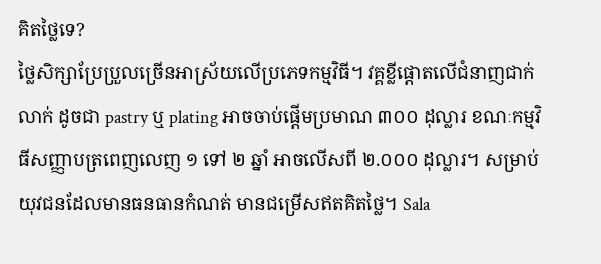គិតថ្លៃទេ?
ថ្លៃសិក្សាប្រែប្រួលច្រើនអាស្រ័យលើប្រភេទកម្មវិធី។ វគ្គខ្លីផ្តោតលើជំនាញជាក់លាក់ ដូចជា pastry ឬ plating អាចចាប់ផ្តើមប្រមាណ ៣០០ ដុល្លារ ខណៈកម្មវិធីសញ្ញាបត្រពេញលេញ ១ ទៅ ២ ឆ្នាំ អាចលើសពី ២.០០០ ដុល្លារ។ សម្រាប់យុវជនដែលមានធនធានកំណត់ មានជម្រើសឥតគិតថ្លៃ។ Sala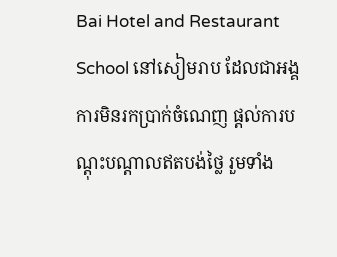Bai Hotel and Restaurant School នៅសៀមរាប ដែលជាអង្គការមិនរកប្រាក់ចំណេញ ផ្តល់ការបណ្តុះបណ្តាលឥតបង់ថ្លៃ រួមទាំង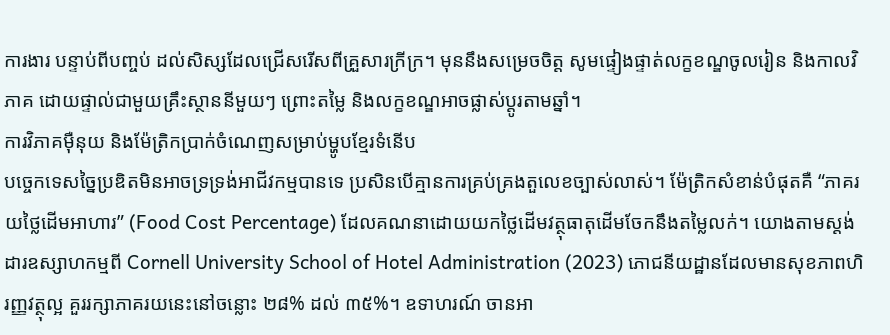ការងារ បន្ទាប់ពីបញ្ចប់ ដល់សិស្សដែលជ្រើសរើសពីគ្រួសារក្រីក្រ។ មុននឹងសម្រេចចិត្ត សូមផ្ទៀងផ្ទាត់លក្ខខណ្ឌចូលរៀន និងកាលវិភាគ ដោយផ្ទាល់ជាមួយគ្រឹះស្ថាននីមួយៗ ព្រោះតម្លៃ និងលក្ខខណ្ឌអាចផ្លាស់ប្តូរតាមឆ្នាំ។
ការវិភាគម៉ឺនុយ និងម៉ែត្រិកប្រាក់ចំណេញសម្រាប់ម្ហូបខ្មែរទំនើប
បច្ចេកទេសច្នៃប្រឌិតមិនអាចទ្រទ្រង់អាជីវកម្មបានទេ ប្រសិនបើគ្មានការគ្រប់គ្រងតួលេខច្បាស់លាស់។ ម៉ែត្រិកសំខាន់បំផុតគឺ “ភាគរយថ្លៃដើមអាហារ” (Food Cost Percentage) ដែលគណនាដោយយកថ្លៃដើមវត្ថុធាតុដើមចែកនឹងតម្លៃលក់។ យោងតាមស្តង់ដារឧស្សាហកម្មពី Cornell University School of Hotel Administration (2023) ភោជនីយដ្ឋានដែលមានសុខភាពហិរញ្ញវត្ថុល្អ គួររក្សាភាគរយនេះនៅចន្លោះ ២៨% ដល់ ៣៥%។ ឧទាហរណ៍ ចានអា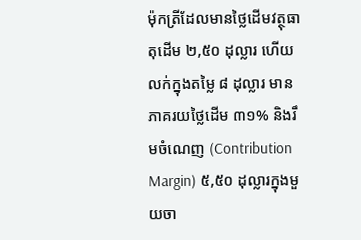ម៉ុកត្រីដែលមានថ្លៃដើមវត្ថុធាតុដើម ២,៥០ ដុល្លារ ហើយលក់ក្នុងតម្លៃ ៨ ដុល្លារ មានភាគរយថ្លៃដើម ៣១% និងរឹមចំណេញ (Contribution Margin) ៥,៥០ ដុល្លារក្នុងមួយចា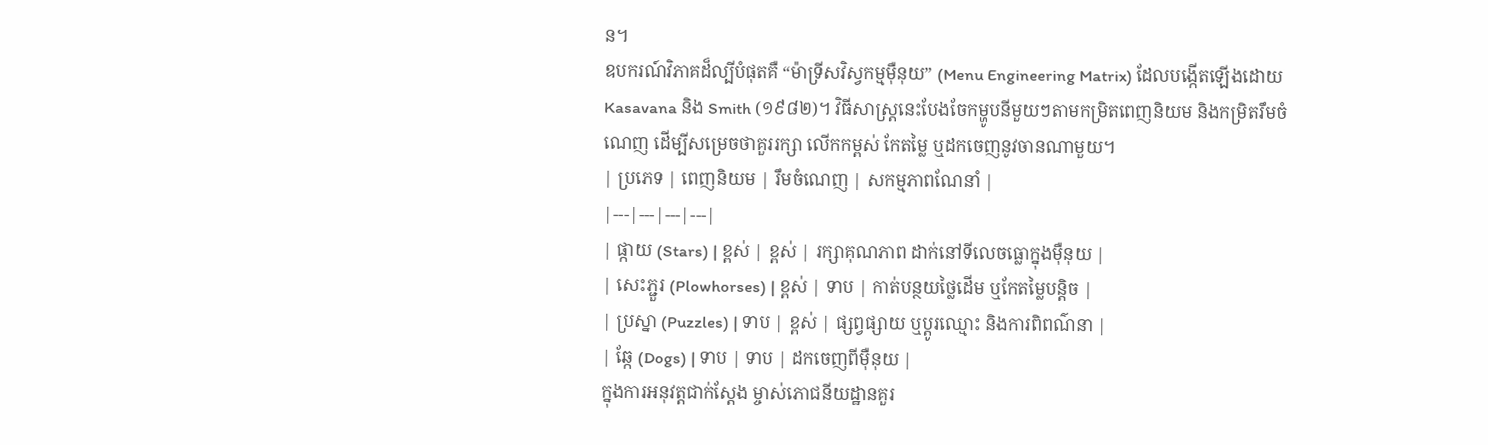ន។
ឧបករណ៍វិភាគដ៏ល្បីបំផុតគឺ “ម៉ាទ្រីសវិស្វកម្មម៉ឺនុយ” (Menu Engineering Matrix) ដែលបង្កើតឡើងដោយ Kasavana និង Smith (១៩៨២)។ វិធីសាស្ត្រនេះបែងចែកម្ហូបនីមួយៗតាមកម្រិតពេញនិយម និងកម្រិតរឹមចំណេញ ដើម្បីសម្រេចថាគួររក្សា លើកកម្ពស់ កែតម្លៃ ឬដកចេញនូវចានណាមួយ។
| ប្រភេទ | ពេញនិយម | រឹមចំណេញ | សកម្មភាពណែនាំ |
|---|---|---|---|
| ផ្កាយ (Stars) | ខ្ពស់ | ខ្ពស់ | រក្សាគុណភាព ដាក់នៅទីលេចធ្លោក្នុងម៉ឺនុយ |
| សេះភ្ជួរ (Plowhorses) | ខ្ពស់ | ទាប | កាត់បន្ថយថ្លៃដើម ឬកែតម្លៃបន្តិច |
| ប្រស្នា (Puzzles) | ទាប | ខ្ពស់ | ផ្សព្វផ្សាយ ឬប្តូរឈ្មោះ និងការពិពណ៌នា |
| ឆ្កែ (Dogs) | ទាប | ទាប | ដកចេញពីម៉ឺនុយ |
ក្នុងការអនុវត្តជាក់ស្តែង ម្ចាស់ភោជនីយដ្ឋានគួរ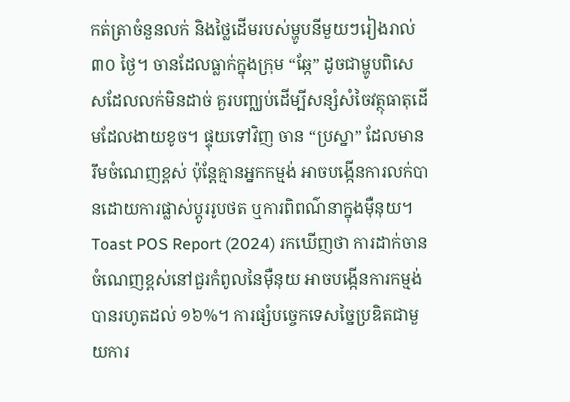កត់ត្រាចំនួនលក់ និងថ្លៃដើមរបស់ម្ហូបនីមួយៗរៀងរាល់ ៣០ ថ្ងៃ។ ចានដែលធ្លាក់ក្នុងក្រុម “ឆ្កែ” ដូចជាម្ហូបពិសេសដែលលក់មិនដាច់ គួរបញ្ឈប់ដើម្បីសន្សំសំចៃវត្ថុធាតុដើមដែលងាយខូច។ ផ្ទុយទៅវិញ ចាន “ប្រស្នា” ដែលមានរឹមចំណេញខ្ពស់ ប៉ុន្តែគ្មានអ្នកកម្មង់ អាចបង្កើនការលក់បានដោយការផ្លាស់ប្តូររូបថត ឬការពិពណ៌នាក្នុងម៉ឺនុយ។ Toast POS Report (2024) រកឃើញថា ការដាក់ចានចំណេញខ្ពស់នៅជួរកំពូលនៃម៉ឺនុយ អាចបង្កើនការកម្មង់បានរហូតដល់ ១៦%។ ការផ្សំបច្ចេកទេសច្នៃប្រឌិតជាមួយការ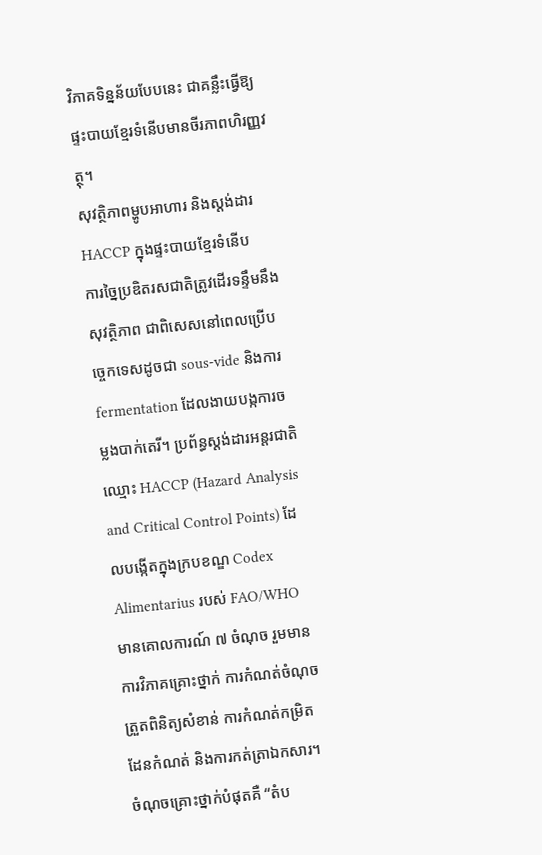វិភាគទិន្នន័យបែបនេះ ជាគន្លឹះធ្វើឱ្យផ្ទះបាយខ្មែរទំនើបមានចីរភាពហិរញ្ញវត្ថុ។
សុវត្ថិភាពម្ហូបអាហារ និងស្តង់ដារ HACCP ក្នុងផ្ទះបាយខ្មែរទំនើប
ការច្នៃប្រឌិតរសជាតិត្រូវដើរទន្ទឹមនឹងសុវត្ថិភាព ជាពិសេសនៅពេលប្រើបច្ចេកទេសដូចជា sous-vide និងការ fermentation ដែលងាយបង្កការចម្លងបាក់តេរី។ ប្រព័ន្ធស្តង់ដារអន្តរជាតិឈ្មោះ HACCP (Hazard Analysis and Critical Control Points) ដែលបង្កើតក្នុងក្របខណ្ឌ Codex Alimentarius របស់ FAO/WHO មានគោលការណ៍ ៧ ចំណុច រួមមានការវិភាគគ្រោះថ្នាក់ ការកំណត់ចំណុចត្រួតពិនិត្យសំខាន់ ការកំណត់កម្រិតដែនកំណត់ និងការកត់ត្រាឯកសារ។
ចំណុចគ្រោះថ្នាក់បំផុតគឺ “តំប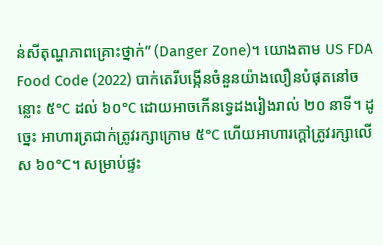ន់សីតុណ្ហភាពគ្រោះថ្នាក់” (Danger Zone)។ យោងតាម US FDA Food Code (2022) បាក់តេរីបង្កើនចំនួនយ៉ាងលឿនបំផុតនៅចន្លោះ ៥°C ដល់ ៦០°C ដោយអាចកើនទ្វេដងរៀងរាល់ ២០ នាទី។ ដូច្នេះ អាហារត្រជាក់ត្រូវរក្សាក្រោម ៥°C ហើយអាហារក្តៅត្រូវរក្សាលើស ៦០°C។ សម្រាប់ផ្ទះ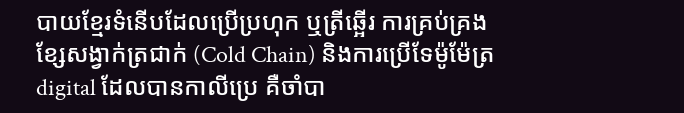បាយខ្មែរទំនើបដែលប្រើប្រហុក ឬត្រីឆ្អើរ ការគ្រប់គ្រងខ្សែសង្វាក់ត្រជាក់ (Cold Chain) និងការប្រើទែម៉ូម៉ែត្រ digital ដែលបានកាលីប្រេ គឺចាំបា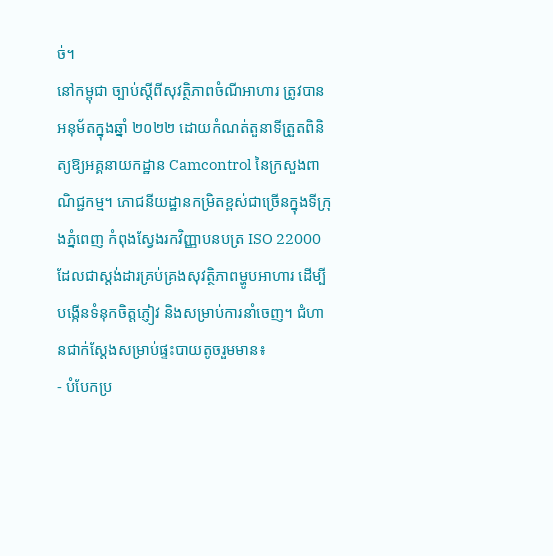ច់។
នៅកម្ពុជា ច្បាប់ស្តីពីសុវត្ថិភាពចំណីអាហារ ត្រូវបានអនុម័តក្នុងឆ្នាំ ២០២២ ដោយកំណត់តួនាទីត្រួតពិនិត្យឱ្យអគ្គនាយកដ្ឋាន Camcontrol នៃក្រសួងពាណិជ្ជកម្ម។ ភោជនីយដ្ឋានកម្រិតខ្ពស់ជាច្រើនក្នុងទីក្រុងភ្នំពេញ កំពុងស្វែងរកវិញ្ញាបនបត្រ ISO 22000 ដែលជាស្តង់ដារគ្រប់គ្រងសុវត្ថិភាពម្ហូបអាហារ ដើម្បីបង្កើនទំនុកចិត្តភ្ញៀវ និងសម្រាប់ការនាំចេញ។ ជំហានជាក់ស្តែងសម្រាប់ផ្ទះបាយតូចរួមមាន៖
- បំបែកប្រ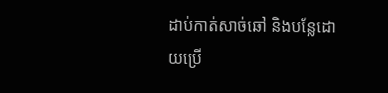ដាប់កាត់សាច់ឆៅ និងបន្លែដោយប្រើ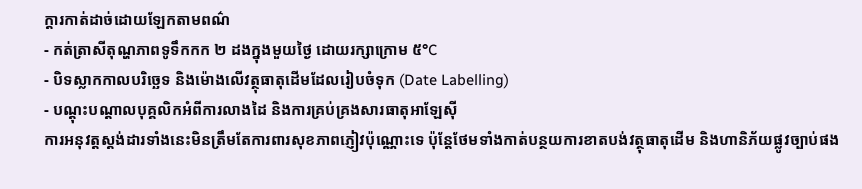ក្តារកាត់ដាច់ដោយឡែកតាមពណ៌
- កត់ត្រាសីតុណ្ហភាពទូទឹកកក ២ ដងក្នុងមួយថ្ងៃ ដោយរក្សាក្រោម ៥°C
- បិទស្លាកកាលបរិច្ឆេទ និងម៉ោងលើវត្ថុធាតុដើមដែលរៀបចំទុក (Date Labelling)
- បណ្តុះបណ្តាលបុគ្គលិកអំពីការលាងដៃ និងការគ្រប់គ្រងសារធាតុអាឡែស៊ី
ការអនុវត្តស្តង់ដារទាំងនេះមិនត្រឹមតែការពារសុខភាពភ្ញៀវប៉ុណ្ណោះទេ ប៉ុន្តែថែមទាំងកាត់បន្ថយការខាតបង់វត្ថុធាតុដើម និងហានិភ័យផ្លូវច្បាប់ផង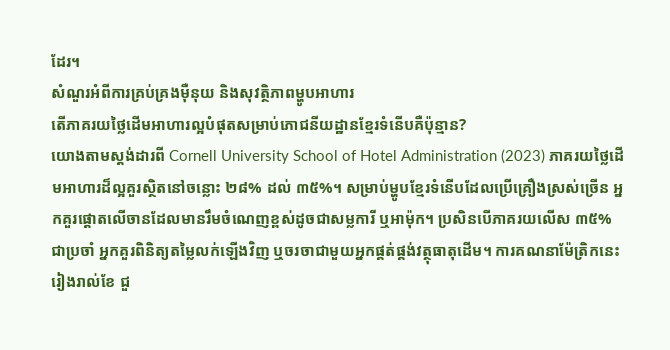ដែរ។
សំណួរអំពីការគ្រប់គ្រងម៉ឺនុយ និងសុវត្ថិភាពម្ហូបអាហារ
តើភាគរយថ្លៃដើមអាហារល្អបំផុតសម្រាប់ភោជនីយដ្ឋានខ្មែរទំនើបគឺប៉ុន្មាន?
យោងតាមស្តង់ដារពី Cornell University School of Hotel Administration (2023) ភាគរយថ្លៃដើមអាហារដ៏ល្អគួរស្ថិតនៅចន្លោះ ២៨% ដល់ ៣៥%។ សម្រាប់ម្ហូបខ្មែរទំនើបដែលប្រើគ្រឿងស្រស់ច្រើន អ្នកគួរផ្តោតលើចានដែលមានរឹមចំណេញខ្ពស់ដូចជាសម្លការី ឬអាម៉ុក។ ប្រសិនបើភាគរយលើស ៣៥% ជាប្រចាំ អ្នកគួរពិនិត្យតម្លៃលក់ឡើងវិញ ឬចរចាជាមួយអ្នកផ្គត់ផ្គង់វត្ថុធាតុដើម។ ការគណនាម៉ែត្រិកនេះរៀងរាល់ខែ ជួ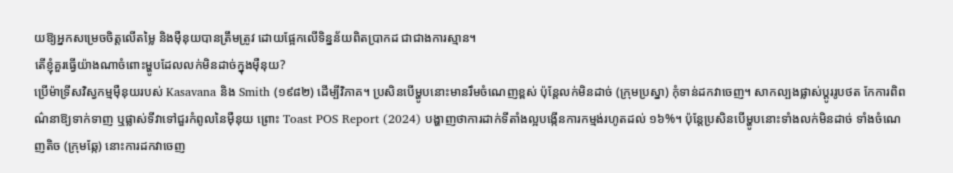យឱ្យអ្នកសម្រេចចិត្តលើតម្លៃ និងម៉ឺនុយបានត្រឹមត្រូវ ដោយផ្អែកលើទិន្នន័យពិតប្រាកដ ជាជាងការស្មាន។
តើខ្ញុំគួរធ្វើយ៉ាងណាចំពោះម្ហូបដែលលក់មិនដាច់ក្នុងម៉ឺនុយ?
ប្រើម៉ាទ្រីសវិស្វកម្មម៉ឺនុយរបស់ Kasavana និង Smith (១៩៨២) ដើម្បីវិភាគ។ ប្រសិនបើម្ហូបនោះមានរឹមចំណេញខ្ពស់ ប៉ុន្តែលក់មិនដាច់ (ក្រុមប្រស្នា) កុំទាន់ដកវាចេញ។ សាកល្បងផ្លាស់ប្តូររូបថត កែការពិពណ៌នាឱ្យទាក់ទាញ ឬផ្លាស់ទីវាទៅជួរកំពូលនៃម៉ឺនុយ ព្រោះ Toast POS Report (2024) បង្ហាញថាការដាក់ទីតាំងល្អបង្កើនការកម្មង់រហូតដល់ ១៦%។ ប៉ុន្តែប្រសិនបើម្ហូបនោះទាំងលក់មិនដាច់ ទាំងចំណេញតិច (ក្រុមឆ្កែ) នោះការដកវាចេញ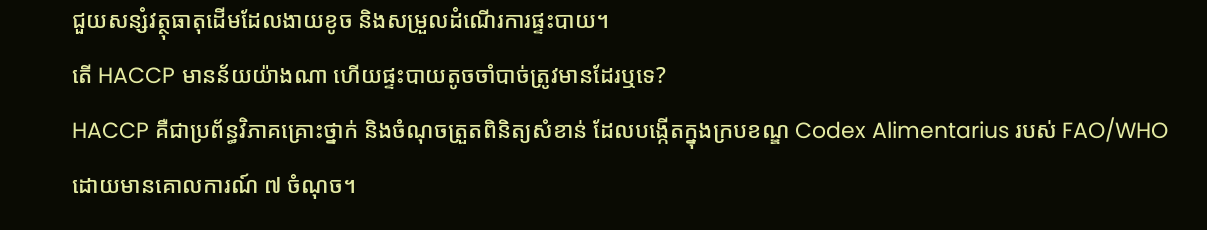ជួយសន្សំវត្ថុធាតុដើមដែលងាយខូច និងសម្រួលដំណើរការផ្ទះបាយ។
តើ HACCP មានន័យយ៉ាងណា ហើយផ្ទះបាយតូចចាំបាច់ត្រូវមានដែរឬទេ?
HACCP គឺជាប្រព័ន្ធវិភាគគ្រោះថ្នាក់ និងចំណុចត្រួតពិនិត្យសំខាន់ ដែលបង្កើតក្នុងក្របខណ្ឌ Codex Alimentarius របស់ FAO/WHO ដោយមានគោលការណ៍ ៧ ចំណុច។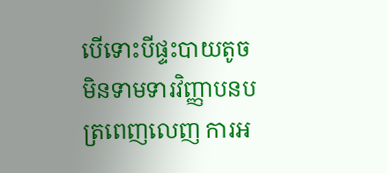បើទោះបីផ្ទះបាយតូចមិនទាមទារវិញ្ញាបនបត្រពេញលេញ ការអ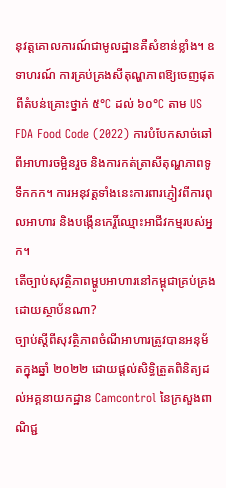នុវត្តគោលការណ៍ជាមូលដ្ឋានគឺសំខាន់ខ្លាំង។ ឧទាហរណ៍ ការគ្រប់គ្រងសីតុណ្ហភាពឱ្យចេញផុតពីតំបន់គ្រោះថ្នាក់ ៥°C ដល់ ៦០°C តាម US FDA Food Code (2022) ការបំបែកសាច់ឆៅពីអាហារចម្អិនរួច និងការកត់ត្រាសីតុណ្ហភាពទូទឹកកក។ ការអនុវត្តទាំងនេះការពារភ្ញៀវពីការពុលអាហារ និងបង្កើនកេរ្តិ៍ឈ្មោះអាជីវកម្មរបស់អ្នក។
តើច្បាប់សុវត្ថិភាពម្ហូបអាហារនៅកម្ពុជាគ្រប់គ្រងដោយស្ថាប័នណា?
ច្បាប់ស្តីពីសុវត្ថិភាពចំណីអាហារត្រូវបានអនុម័តក្នុងឆ្នាំ ២០២២ ដោយផ្តល់សិទ្ធិត្រួតពិនិត្យដល់អគ្គនាយកដ្ឋាន Camcontrol នៃក្រសួងពាណិជ្ជ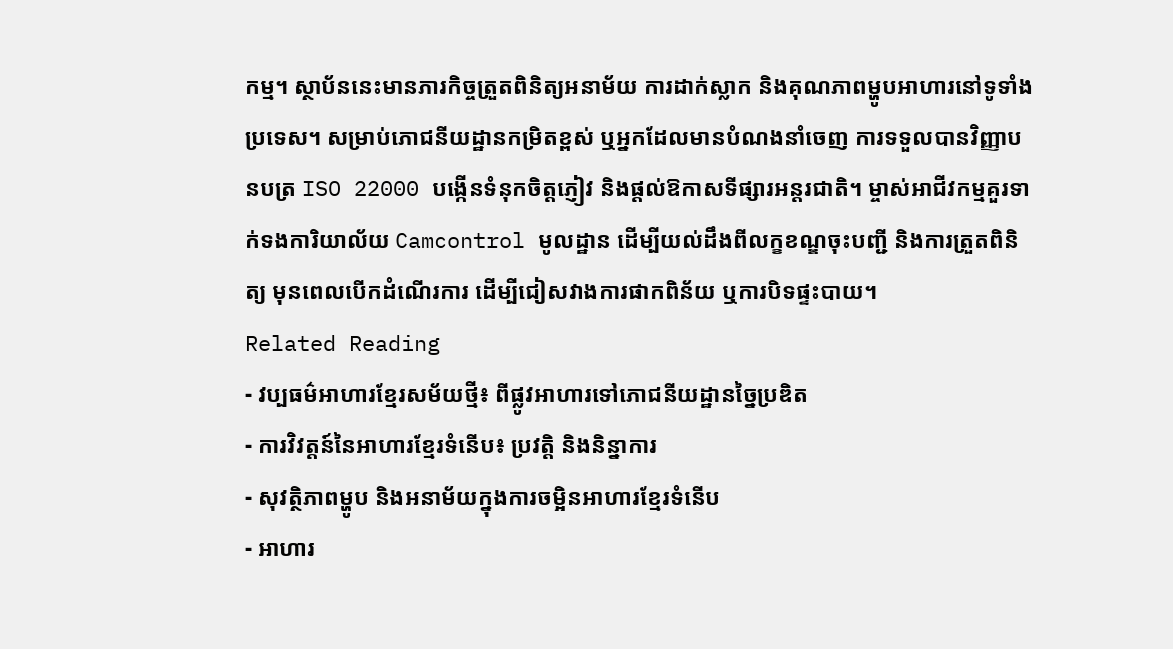កម្ម។ ស្ថាប័ននេះមានភារកិច្ចត្រួតពិនិត្យអនាម័យ ការដាក់ស្លាក និងគុណភាពម្ហូបអាហារនៅទូទាំងប្រទេស។ សម្រាប់ភោជនីយដ្ឋានកម្រិតខ្ពស់ ឬអ្នកដែលមានបំណងនាំចេញ ការទទួលបានវិញ្ញាបនបត្រ ISO 22000 បង្កើនទំនុកចិត្តភ្ញៀវ និងផ្តល់ឱកាសទីផ្សារអន្តរជាតិ។ ម្ចាស់អាជីវកម្មគួរទាក់ទងការិយាល័យ Camcontrol មូលដ្ឋាន ដើម្បីយល់ដឹងពីលក្ខខណ្ឌចុះបញ្ជី និងការត្រួតពិនិត្យ មុនពេលបើកដំណើរការ ដើម្បីជៀសវាងការផាកពិន័យ ឬការបិទផ្ទះបាយ។
Related Reading
- វប្បធម៌អាហារខ្មែរសម័យថ្មី៖ ពីផ្លូវអាហារទៅភោជនីយដ្ឋានច្នៃប្រឌិត
- ការវិវត្តន៍នៃអាហារខ្មែរទំនើប៖ ប្រវត្តិ និងនិន្នាការ
- សុវត្ថិភាពម្ហូប និងអនាម័យក្នុងការចម្អិនអាហារខ្មែរទំនើប
- អាហារ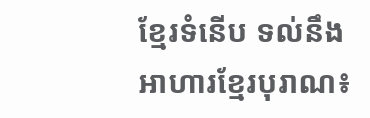ខ្មែរទំនើប ទល់នឹង អាហារខ្មែរបុរាណ៖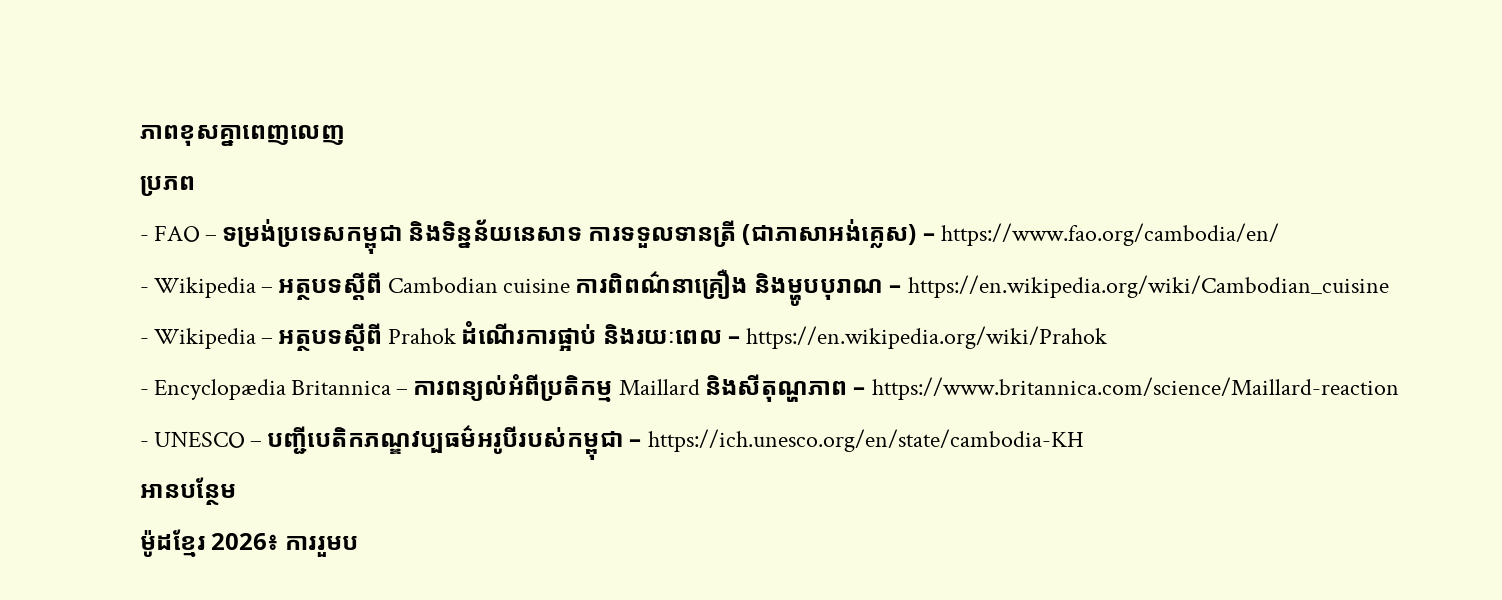ភាពខុសគ្នាពេញលេញ
ប្រភព
- FAO – ទម្រង់ប្រទេសកម្ពុជា និងទិន្នន័យនេសាទ ការទទួលទានត្រី (ជាភាសាអង់គ្លេស) – https://www.fao.org/cambodia/en/
- Wikipedia – អត្ថបទស្ដីពី Cambodian cuisine ការពិពណ៌នាគ្រឿង និងម្ហូបបុរាណ – https://en.wikipedia.org/wiki/Cambodian_cuisine
- Wikipedia – អត្ថបទស្ដីពី Prahok ដំណើរការផ្អាប់ និងរយៈពេល – https://en.wikipedia.org/wiki/Prahok
- Encyclopædia Britannica – ការពន្យល់អំពីប្រតិកម្ម Maillard និងសីតុណ្ហភាព – https://www.britannica.com/science/Maillard-reaction
- UNESCO – បញ្ជីបេតិកភណ្ឌវប្បធម៌អរូបីរបស់កម្ពុជា – https://ich.unesco.org/en/state/cambodia-KH
អានបន្ថែម
ម៉ូដខ្មែរ 2026៖ ការរួមប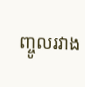ញ្ចូលរវាង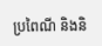ប្រពៃណី និងនិ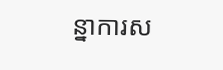ន្នាការស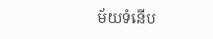ម័យទំនើប